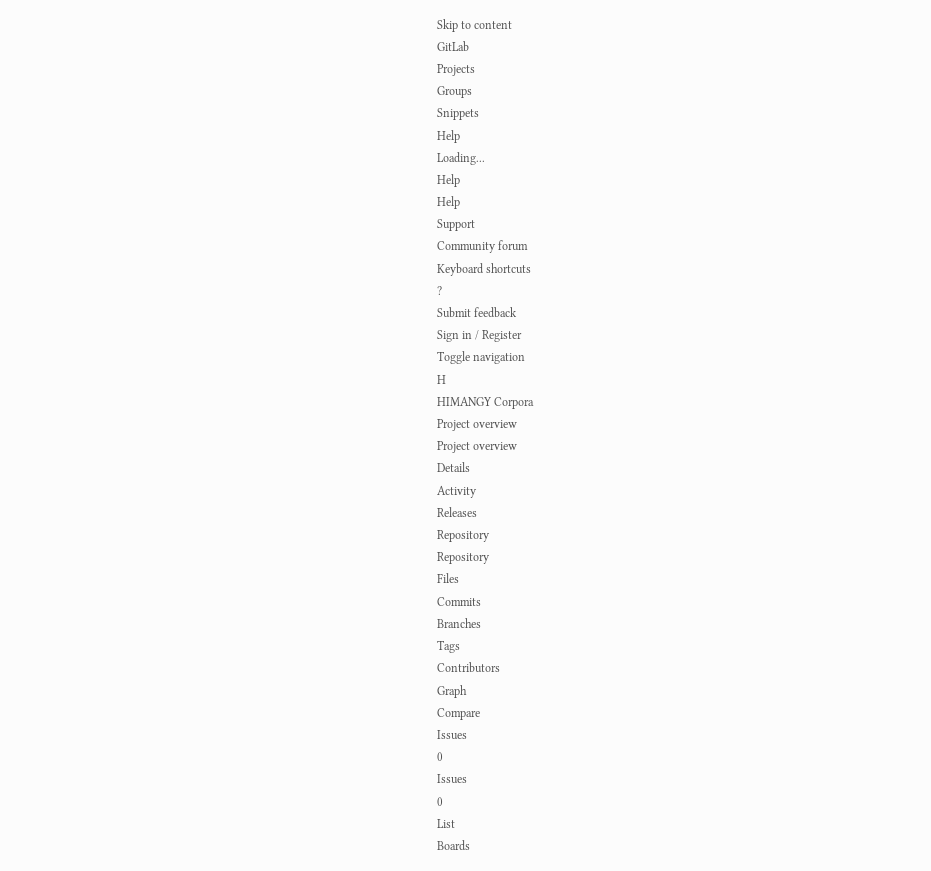Skip to content
GitLab
Projects
Groups
Snippets
Help
Loading...
Help
Help
Support
Community forum
Keyboard shortcuts
?
Submit feedback
Sign in / Register
Toggle navigation
H
HIMANGY Corpora
Project overview
Project overview
Details
Activity
Releases
Repository
Repository
Files
Commits
Branches
Tags
Contributors
Graph
Compare
Issues
0
Issues
0
List
Boards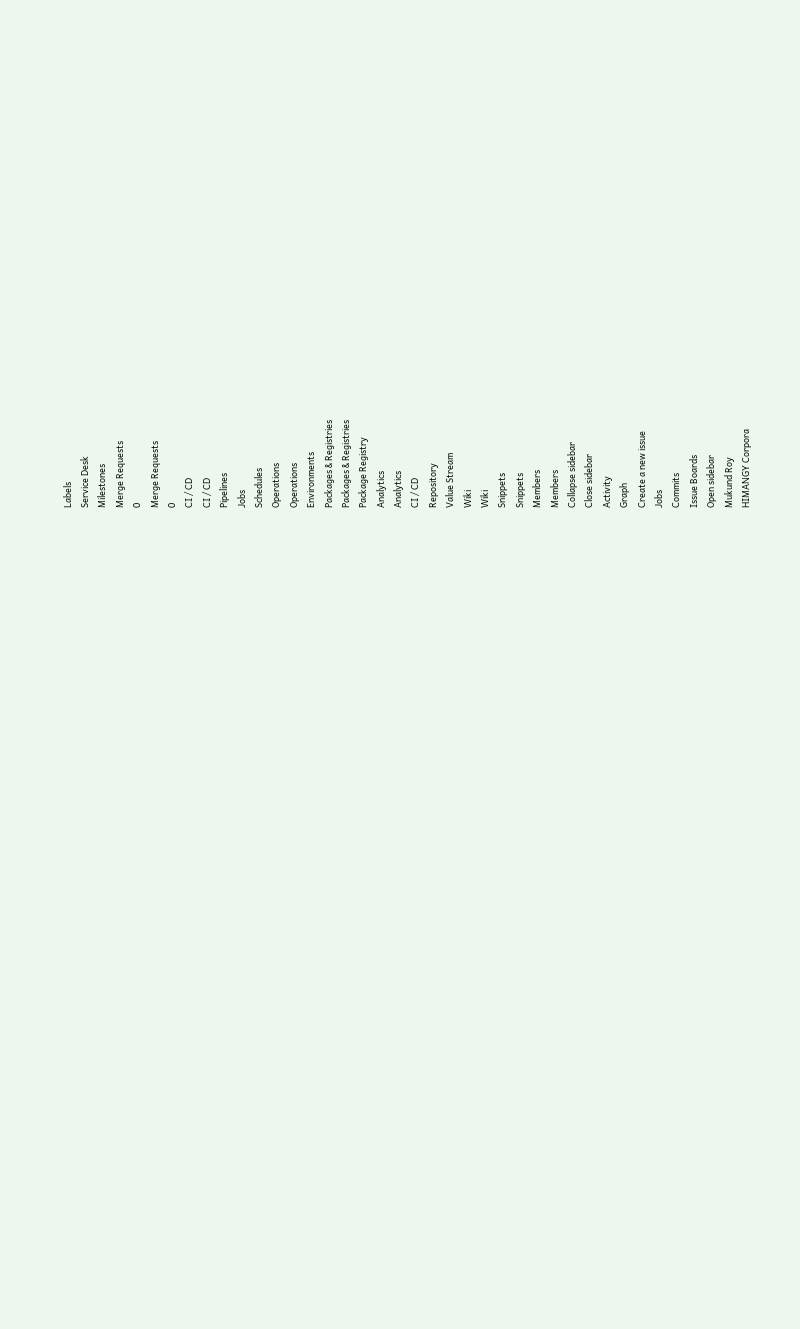Labels
Service Desk
Milestones
Merge Requests
0
Merge Requests
0
CI / CD
CI / CD
Pipelines
Jobs
Schedules
Operations
Operations
Environments
Packages & Registries
Packages & Registries
Package Registry
Analytics
Analytics
CI / CD
Repository
Value Stream
Wiki
Wiki
Snippets
Snippets
Members
Members
Collapse sidebar
Close sidebar
Activity
Graph
Create a new issue
Jobs
Commits
Issue Boards
Open sidebar
Mukund Roy
HIMANGY Corpora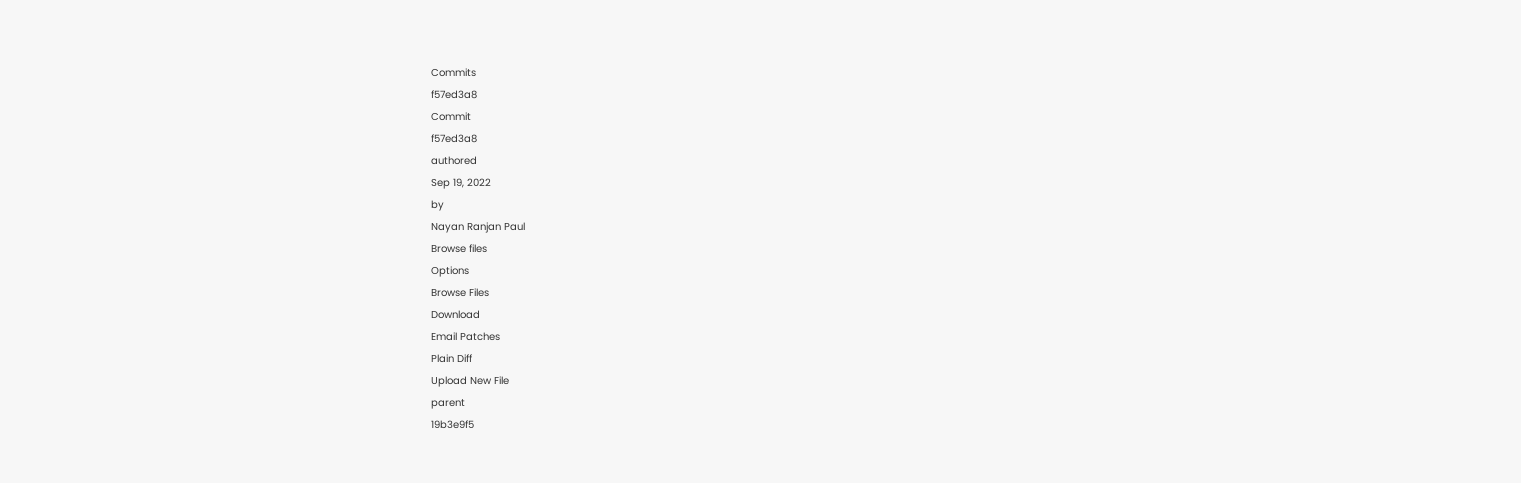Commits
f57ed3a8
Commit
f57ed3a8
authored
Sep 19, 2022
by
Nayan Ranjan Paul
Browse files
Options
Browse Files
Download
Email Patches
Plain Diff
Upload New File
parent
19b3e9f5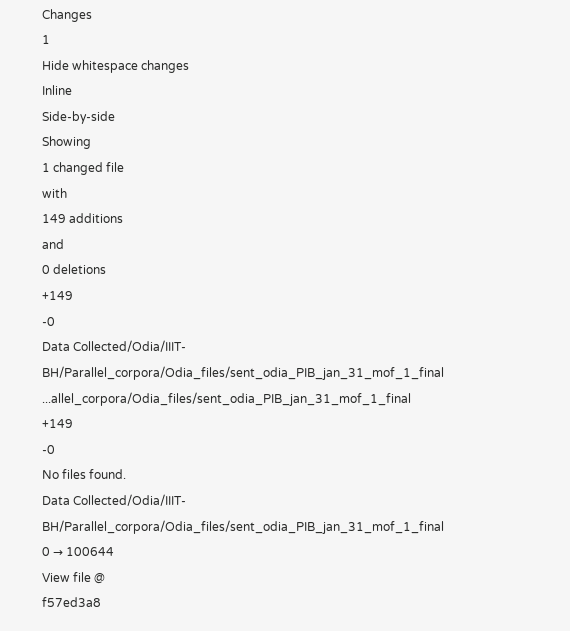Changes
1
Hide whitespace changes
Inline
Side-by-side
Showing
1 changed file
with
149 additions
and
0 deletions
+149
-0
Data Collected/Odia/IIIT-BH/Parallel_corpora/Odia_files/sent_odia_PIB_jan_31_mof_1_final
...allel_corpora/Odia_files/sent_odia_PIB_jan_31_mof_1_final
+149
-0
No files found.
Data Collected/Odia/IIIT-BH/Parallel_corpora/Odia_files/sent_odia_PIB_jan_31_mof_1_final
0 → 100644
View file @
f57ed3a8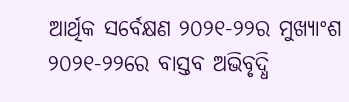ଆର୍ଥିକ ସର୍ବେକ୍ଷଣ ୨୦୨୧-୨୨ର ମୁଖ୍ୟାଂଶ
୨୦୨୧-୨୨ରେ ବାସ୍ତବ ଅଭିବୃଦ୍ଧି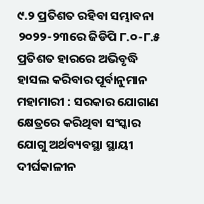୯.୨ ପ୍ରତିଶତ ରହିବା ସମ୍ଭାବନା
୨୦୨୨-୨୩ରେ ଜିଡିପି ୮.୦-୮.୫ ପ୍ରତିଶତ ହାରରେ ଅଭିବୃଦ୍ଧି ହାସଲ କରିବାର ପୂର୍ବାନୁମାନ
ମହାମାରୀ : ସରକାର ଯୋଗାଣ କ୍ଷେତ୍ରରେ କରିଥିବା ସଂସ୍କାର ଯୋଗୁ ଅର୍ଥବ୍ୟବସ୍ଥା ସ୍ଥାୟୀ ଦୀର୍ଘକାଳୀନ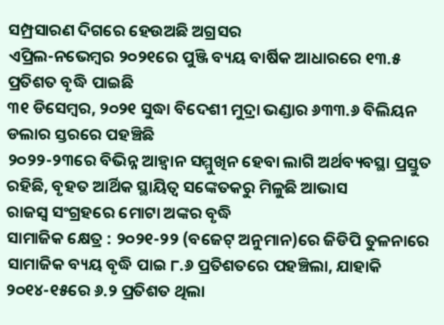ସମ୍ପ୍ରସାରଣ ଦିଗରେ ହେଉଅଛି ଅଗ୍ରସର
ଏପ୍ରିଲ-ନଭେମ୍ବର ୨୦୨୧ରେ ପୁଞ୍ଜି ବ୍ୟୟ ବାର୍ଷିକ ଆଧାରରେ ୧୩.୫ ପ୍ରତିଶତ ବୃଦ୍ଧି ପାଇଛି
୩୧ ଡିସେମ୍ବର, ୨୦୨୧ ସୁଦ୍ଧା ବିଦେଶୀ ମୁଦ୍ରା ଭଣ୍ଡାର ୬୩୩.୬ ବିଲିୟନ ଡଲାର ସ୍ତରରେ ପହଞ୍ଚିଛି
୨୦୨୨-୨୩ରେ ବିଭିନ୍ନ ଆହ୍ୱାନ ସମ୍ମୁଖିନ ହେବା ଲାଗି ଅର୍ଥବ୍ୟବସ୍ଥା ପ୍ରସ୍ତୁତ ରହିଛି, ବୃହତ ଆର୍ଥିକ ସ୍ଥାୟିତ୍ୱ ସଙ୍କେତକରୁ ମିଳୁଛି ଆଭାସ
ରାଜସ୍ଵ ସଂଗ୍ରହରେ ମୋଟା ଅଙ୍କର ବୃଦ୍ଧି
ସାମାଜିକ କ୍ଷେତ୍ର : ୨୦୨୧-୨୨ (ବଜେଟ୍ ଅନୁମାନ)ରେ ଜିଡିପି ତୁଳନାରେ ସାମାଜିକ ବ୍ୟୟ ବୃଦ୍ଧି ପାଇ ୮.୬ ପ୍ରତିଶତରେ ପହଞ୍ଚିଲା, ଯାହାକି ୨୦୧୪-୧୫ରେ ୬.୨ ପ୍ରତିଶତ ଥିଲା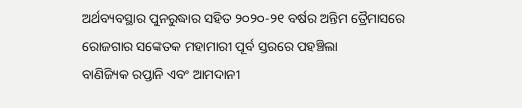ଅର୍ଥବ୍ୟବସ୍ଥାର ପୁନରୁଦ୍ଧାର ସହିତ ୨୦୨୦-୨୧ ବର୍ଷର ଅନ୍ତିମ ତ୍ରୈମାସରେ ରୋଜଗାର ସଙ୍କେତକ ମହାମାରୀ ପୂର୍ବ ସ୍ତରରେ ପହଞ୍ଚିଲା
ବାଣିଜ୍ୟିକ ରପ୍ତାନି ଏବଂ ଆମଦାନୀ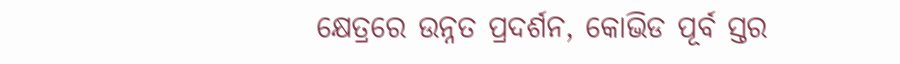କ୍ଷେତ୍ରରେ ଉନ୍ନତ ପ୍ରଦର୍ଶନ, କୋଭିଡ ପୂର୍ବ ସ୍ତର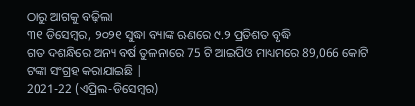ଠାରୁ ଆଗକୁ ବଢ଼ିଲା
୩୧ ଡିସେମ୍ବର, ୨୦୨୧ ସୁଦ୍ଧା ବ୍ୟାଙ୍କ ଋଣରେ ୯.୨ ପ୍ରତିଶତ ବୃଦ୍ଧି
ଗତ ଦଶନ୍ଧିରେ ଅନ୍ୟ ବର୍ଷ ତୁଳନାରେ 75 ଟି ଆଇପିଓ ମାଧ୍ୟମରେ 89,066 କୋଟି ଟଙ୍କା ସଂଗ୍ରହ କରାଯାଇଛି |
2021-22 (ଏପ୍ରିଲ-ଡିସେମ୍ବର)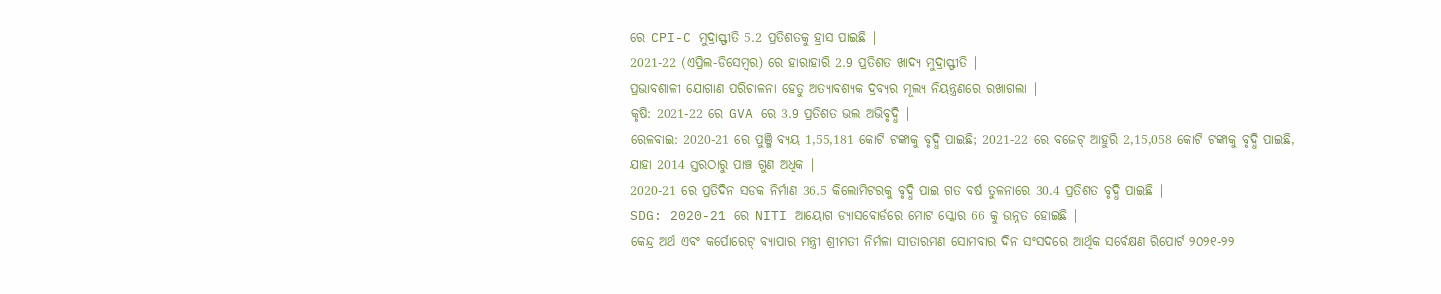ରେ CPI-C ମୁଦ୍ରାସ୍ଫୀତି 5.2 ପ୍ରତିଶତକୁ ହ୍ରାସ ପାଇଛି |
2021-22 (ଏପ୍ରିଲ-ଡିସେମ୍ବର) ରେ ହାରାହାରି 2.9 ପ୍ରତିଶତ ଖାଦ୍ୟ ମୁଦ୍ରାସ୍ଫୀତି |
ପ୍ରଭାବଶାଳୀ ଯୋଗାଣ ପରିଚାଳନା ହେତୁ ଅତ୍ୟାବଶ୍ୟକ ଦ୍ରବ୍ୟର ମୂଲ୍ୟ ନିୟନ୍ତ୍ରଣରେ ରଖାଗଲା |
କୃଷି: 2021-22 ରେ GVA ରେ 3.9 ପ୍ରତିଶତ ଭଲ ଅଭିବୃଦ୍ଧି |
ରେଳବାଇ: 2020-21 ରେ ପୁଞ୍ଜି ବ୍ୟୟ 1,55,181 କୋଟି ଟଙ୍କାକୁ ବୃଦ୍ଧି ପାଇଛି; 2021-22 ରେ ବଜେଟ୍ ଆହୁରି 2,15,058 କୋଟି ଟଙ୍କାକୁ ବୃଦ୍ଧି ପାଇଛି, ଯାହା 2014 ସ୍ତରଠାରୁ ପାଞ୍ଚ ଗୁଣ ଅଧିକ |
2020-21 ରେ ପ୍ରତିଦିନ ସଡକ ନିର୍ମାଣ 36.5 କିଲୋମିଟରକୁ ବୃଦ୍ଧି ପାଇ ଗତ ବର୍ଷ ତୁଳନାରେ 30.4 ପ୍ରତିଶତ ବୃଦ୍ଧି ପାଇଛି |
SDG: 2020-21 ରେ NITI ଆୟୋଗ ଡ୍ୟାସବୋର୍ଡରେ ମୋଟ ସ୍କୋର 66 କୁ ଉନ୍ନତ ହୋଇଛି |
କେନ୍ଦ୍ର ଅର୍ଥ ଏବଂ କର୍ପୋରେଟ୍ ବ୍ୟାପାର ମନ୍ତ୍ରୀ ଶ୍ରୀମତୀ ନିର୍ମଳା ସୀତାରମଣ ସୋମବାର ଦିନ ସଂସଦରେ ଆର୍ଥିକ ସର୍ବେକ୍ଷଣ ରିପୋର୍ଟ ୨୦୨୧-୨୨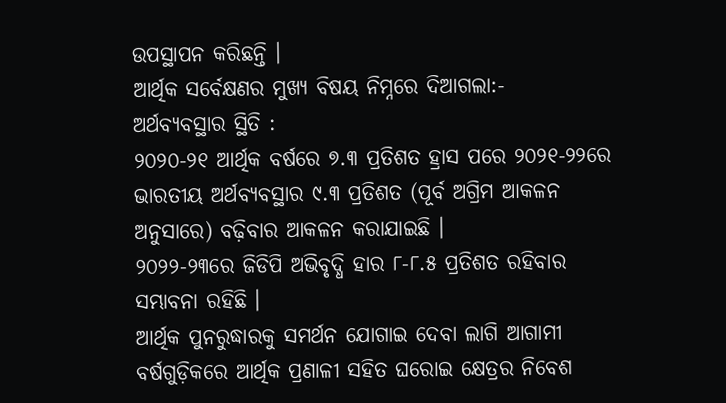ଉପସ୍ଥାପନ କରିଛନ୍ତି ।
ଆର୍ଥିକ ସର୍ବେକ୍ଷଣର ମୁଖ୍ୟ ବିଷୟ ନିମ୍ନରେ ଦିଆଗଲା:-
ଅର୍ଥବ୍ୟବସ୍ଥାର ସ୍ଥିତି :
୨୦୨୦-୨୧ ଆର୍ଥିକ ବର୍ଷରେ ୭.୩ ପ୍ରତିଶତ ହ୍ରାସ ପରେ ୨୦୨୧-୨୨ରେ ଭାରତୀୟ ଅର୍ଥବ୍ୟବସ୍ଥାର ୯.୩ ପ୍ରତିଶତ (ପୂର୍ବ ଅଗ୍ରିମ ଆକଳନ ଅନୁସାରେ) ବଢ଼ିବାର ଆକଳନ କରାଯାଇଛି ।
୨୦୨୨-୨୩ରେ ଜିଡିପି ଅଭିବୃଦ୍ଧି ହାର ୮-୮.୫ ପ୍ରତିଶତ ରହିବାର ସମ୍ଭାବନା ରହିଛି ।
ଆର୍ଥିକ ପୁନରୁଦ୍ଧାରକୁ ସମର୍ଥନ ଯୋଗାଇ ଦେବା ଲାଗି ଆଗାମୀ ବର୍ଷଗୁଡ଼ିକରେ ଆର୍ଥିକ ପ୍ରଣାଳୀ ସହିତ ଘରୋଇ କ୍ଷେତ୍ରର ନିବେଶ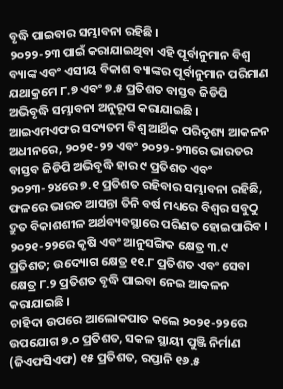ବୃଦ୍ଧି ପାଇବାର ସମ୍ଭାବନା ରହିଛି ।
୨୦୨୨-୨୩ ପାଇଁ କରାଯାଇଥିବା ଏହି ପୂର୍ବାନୁମାନ ବିଶ୍ଵ ବ୍ୟାଙ୍କ ଏବଂ ଏସୀୟ ବିକାଶ ବ୍ୟାଙ୍କର ପୂର୍ବାନୁମାନ ପରିମାଣ ଯଥାକ୍ରମେ ୮.୭ ଏବଂ ୭.୫ ପ୍ରତିଶତ ବାସ୍ତବ ଜିଡିପି ଅଭିବୃଦ୍ଧି ସମ୍ଭାବନା ଅନୁରୂପ କରାଯାଇଛି ।
ଆଇଏମଏଫର ସଦ୍ୟତମ ବିଶ୍ଵ ଆର୍ଥିକ ପରିଦୃଶ୍ୟ ଆକଳନ ଅଧୀନରେ, ୨୦୨୧-୨୨ ଏବଂ ୨୦୨୨-୨୩ରେ ଭାରତର ବାସ୍ତବ ଜିଡିପି ଅଭିବୃଦ୍ଧି ହାର ୯ ପ୍ରତିଶତ ଏବଂ ୨୦୨୩-୨୪ରେ ୭.୧ ପ୍ରତିଶତ ରହିବାର ସମ୍ଭାବନା ରହିଛି, ଫଳରେ ଭାରତ ଆସନ୍ତା ତିନି ବର୍ଷ ମଧ୍ୟରେ ବିଶ୍ଵର ସବୁଠୁ ଦ୍ରୁତ ବିକାଶଶୀଳ ଅର୍ଥବ୍ୟବସ୍ଥାରେ ପରିଣତ ହୋଇପାରିବ ।
୨୦୨୧-୨୨ରେ କୃଷି ଏବଂ ଆନୁସଙ୍ଗିକ କ୍ଷେତ୍ର ୩.୯ ପ୍ରତିଶତ; ଉଦ୍ୟୋଗ କ୍ଷେତ୍ର ୧୧.୮ ପ୍ରତିଶତ ଏବଂ ସେବା କ୍ଷେତ୍ର ୮.୨ ପ୍ରତିଶତ ବୃଦ୍ଧି ପାଇବା ନେଇ ଆକଳନ କରାଯାଇଛି ।
ଚାହିଦା ଉପରେ ଆଲୋକପାତ କଲେ ୨୦୨୧-୨୨ରେ ଉପଯୋଗ ୭.୦ ପ୍ରତିଶତ, ସକଳ ସ୍ଥାୟୀ ପୁଞ୍ଜି ନିର୍ମାଣ (ଜିଏଫସିଏଫ) ୧୫ ପ୍ରତିଶତ, ରପ୍ତାନି ୧୬.୫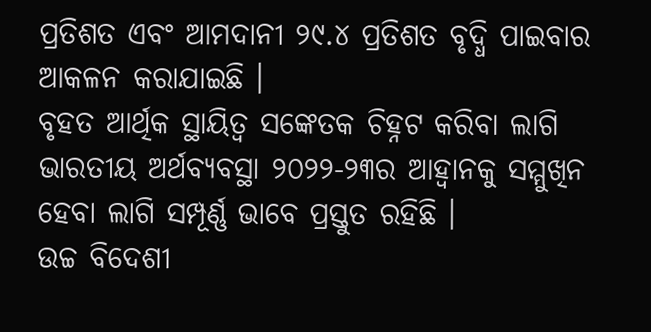ପ୍ରତିଶତ ଏବଂ ଆମଦାନୀ ୨୯.୪ ପ୍ରତିଶତ ବୃଦ୍ଧି ପାଇବାର ଆକଳନ କରାଯାଇଛି ।
ବୃହତ ଆର୍ଥିକ ସ୍ଥାୟିତ୍ୱ ସଙ୍କେତକ ଚିହ୍ନଟ କରିବା ଲାଗି ଭାରତୀୟ ଅର୍ଥବ୍ୟବସ୍ଥା ୨୦୨୨-୨୩ର ଆହ୍ୱାନକୁ ସମ୍ମୁଖିନ ହେବା ଲାଗି ସମ୍ପୂର୍ଣ୍ଣ ଭାବେ ପ୍ରସ୍ତୁତ ରହିଛି ।
ଉଚ୍ଚ ବିଦେଶୀ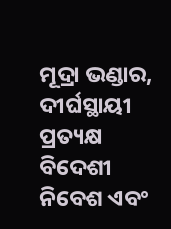ମୂଦ୍ରା ଭଣ୍ଡାର, ଦୀର୍ଘସ୍ଥାୟୀ ପ୍ରତ୍ୟକ୍ଷ ବିଦେଶୀ ନିବେଶ ଏବଂ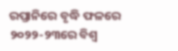ରପ୍ତାନିରେ ବୃଦ୍ଧି ଫଳରେ ୨୦୨୨-୨୩ରେ ବିଶ୍ଵ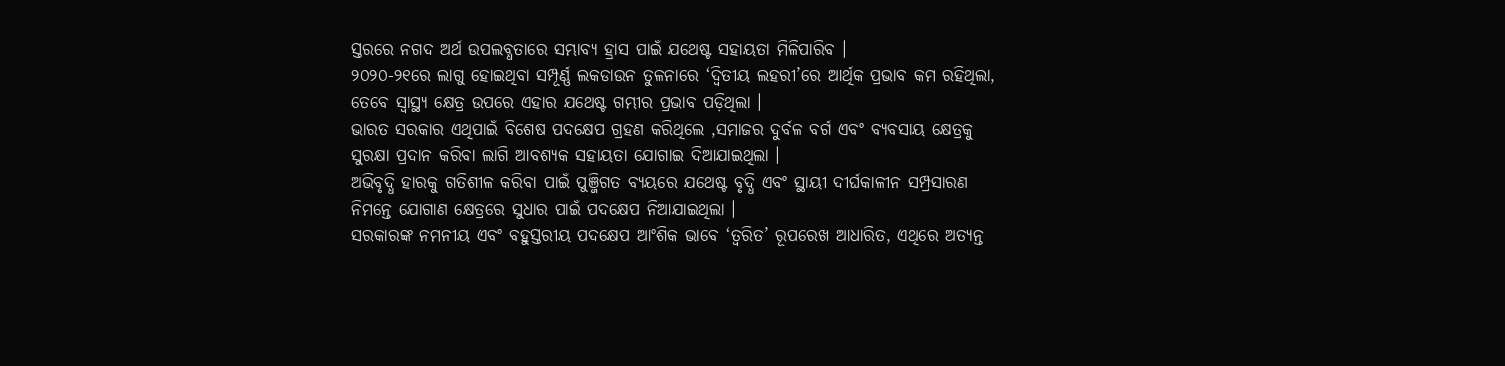ସ୍ତରରେ ନଗଦ ଅର୍ଥ ଉପଲବ୍ଧତାରେ ସମ୍ଭାବ୍ୟ ହ୍ରାସ ପାଇଁ ଯଥେଷ୍ଟ ସହାୟତା ମିଳିପାରିବ ।
୨୦୨୦-୨୧ରେ ଲାଗୁ ହୋଇଥିବା ସମ୍ପୂର୍ଣ୍ଣ ଲକଡାଉନ ତୁଳନାରେ ‘ଦ୍ୱିତୀୟ ଲହରୀ’ରେ ଆର୍ଥିକ ପ୍ରଭାବ କମ ରହିଥିଲା, ତେବେ ସ୍ଵାସ୍ଥ୍ୟ କ୍ଷେତ୍ର ଉପରେ ଏହାର ଯଥେଷ୍ଟ ଗମ୍ଭୀର ପ୍ରଭାବ ପଡ଼ିଥିଲା ।
ଭାରତ ସରକାର ଏଥିପାଇଁ ବିଶେଷ ପଦକ୍ଷେପ ଗ୍ରହଣ କରିଥିଲେ ,ସମାଜର ଦୁର୍ବଳ ବର୍ଗ ଏବଂ ବ୍ୟବସାୟ କ୍ଷେତ୍ରକୁ ସୁରକ୍ଷା ପ୍ରଦାନ କରିବା ଲାଗି ଆବଶ୍ୟକ ସହାୟତା ଯୋଗାଇ ଦିଆଯାଇଥିଲା ।
ଅଭିବୃଦ୍ଧି ହାରକୁ ଗତିଶୀଳ କରିବା ପାଇଁ ପୁଞ୍ଜିଗତ ବ୍ୟୟରେ ଯଥେଷ୍ଟ ବୃଦ୍ଧି ଏବଂ ସ୍ଥାୟୀ ଦୀର୍ଘକାଳୀନ ସମ୍ପ୍ରସାରଣ ନିମନ୍ତେ ଯୋଗାଣ କ୍ଷେତ୍ରରେ ସୁଧାର ପାଇଁ ପଦକ୍ଷେପ ନିଆଯାଇଥିଲା ।
ସରକାରଙ୍କ ନମନୀୟ ଏବଂ ବହୁସ୍ତରୀୟ ପଦକ୍ଷେପ ଆଂଶିକ ଭାବେ ‘ତ୍ୱରିତ’ ରୂପରେଖ ଆଧାରିତ, ଏଥିରେ ଅତ୍ୟନ୍ତ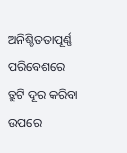ଅନିଶ୍ଚିତତାପୂର୍ଣ୍ଣ ପରିବେଶରେ ତ୍ରୁଟି ଦୂର କରିବା ଉପରେ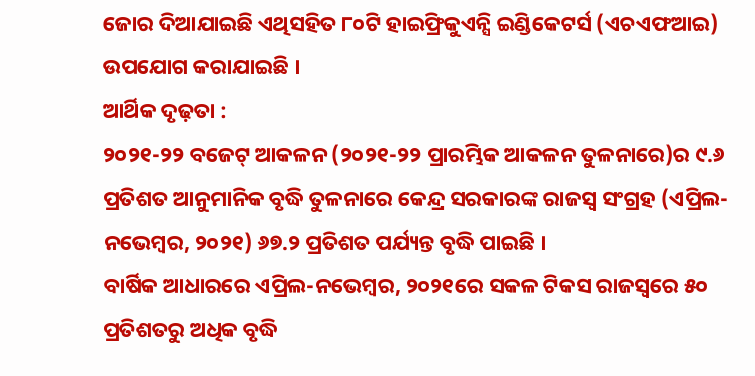ଜୋର ଦିଆଯାଇଛି ଏଥିସହିତ ୮୦ଟି ହାଇଫ୍ରିକୁଏନ୍ସି ଇଣ୍ଡିକେଟର୍ସ (ଏଚଏଫଆଇ) ଉପଯୋଗ କରାଯାଇଛି ।
ଆର୍ଥିକ ଦୃଢ଼ତା :
୨୦୨୧-୨୨ ବଜେଟ୍ ଆକଳନ (୨୦୨୧-୨୨ ପ୍ରାରମ୍ଭିକ ଆକଳନ ତୁଳନାରେ)ର ୯.୬ ପ୍ରତିଶତ ଆନୁମାନିକ ବୃଦ୍ଧି ତୁଳନାରେ କେନ୍ଦ୍ର ସରକାରଙ୍କ ରାଜସ୍ଵ ସଂଗ୍ରହ (ଏପ୍ରିଲ-ନଭେମ୍ବର, ୨୦୨୧) ୬୭.୨ ପ୍ରତିଶତ ପର୍ଯ୍ୟନ୍ତ ବୃଦ୍ଧି ପାଇଛି ।
ବାର୍ଷିକ ଆଧାରରେ ଏପ୍ରିଲ-ନଭେମ୍ବର, ୨୦୨୧ରେ ସକଳ ଟିକସ ରାଜସ୍ଵରେ ୫୦ ପ୍ରତିଶତରୁ ଅଧିକ ବୃଦ୍ଧି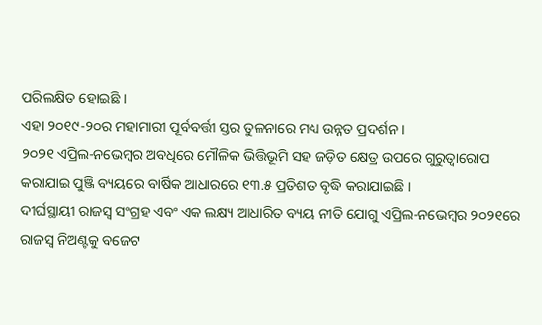ପରିଲକ୍ଷିତ ହୋଇଛି ।
ଏହା ୨୦୧୯-୨୦ର ମହାମାରୀ ପୂର୍ବବର୍ତ୍ତୀ ସ୍ତର ତୁଳନାରେ ମଧ୍ୟ ଉନ୍ନତ ପ୍ରଦର୍ଶନ ।
୨୦୨୧ ଏପ୍ରିଲ-ନଭେମ୍ବର ଅବଧିରେ ମୌଳିକ ଭିତ୍ତିଭୂମି ସହ ଜଡ଼ିତ କ୍ଷେତ୍ର ଉପରେ ଗୁରୁତ୍ୱାରୋପ କରାଯାଇ ପୁଞ୍ଜି ବ୍ୟୟରେ ବାର୍ଷିକ ଆଧାରରେ ୧୩.୫ ପ୍ରତିଶତ ବୃଦ୍ଧି କରାଯାଇଛି ।
ଦୀର୍ଘସ୍ଥାୟୀ ରାଜସ୍ଵ ସଂଗ୍ରହ ଏବଂ ଏକ ଲକ୍ଷ୍ୟ ଆଧାରିତ ବ୍ୟୟ ନୀତି ଯୋଗୁ ଏପ୍ରିଲ-ନଭେମ୍ବର ୨୦୨୧ରେ ରାଜସ୍ଵ ନିଅଣ୍ଟକୁ ବଜେଟ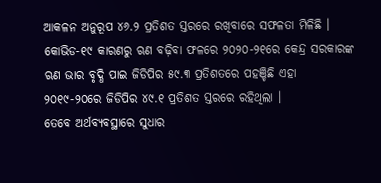ଆକଳନ ଅନୁରୂପ ୪୬.୨ ପ୍ରତିଶତ ସ୍ତରରେ ରଖିବାରେ ସଫଳତା ମିଳିଛି ।
କୋଭିଡ-୧୯ କାରଣରୁ ଋଣ ବଢ଼ିବା ଫଳରେ ୨୦୨୦-୨୧ରେ କେନ୍ଦ୍ର ସରକାରଙ୍କ ଋଣ ଭାର ବୃଦ୍ଧି ପାଇ ଜିଡିପିର ୫୯.୩ ପ୍ରତିଶତରେ ପହଞ୍ଚିଛି ଏହା ୨୦୧୯-୨୦ରେ ଜିଡିପିର ୪୯.୧ ପ୍ରତିଶତ ସ୍ତରରେ ରହିଥିଲା ।
ତେବେ ଅର୍ଥବ୍ୟବସ୍ଥାରେ ସୁଧାର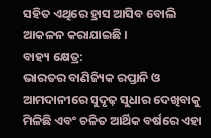ସହିତ ଏଥିରେ ହ୍ରାସ ଆସିବ ବୋଲି ଆକଳନ କରାଯାଇଛି ।
ବାହ୍ୟ କ୍ଷେତ୍ର:
ଭାରତର ବାଣିଜ୍ୟିକ ରପ୍ତାନି ଓ ଆମଦାନୀରେ ସୁଦୃଢ଼ ସୁଧାର ଦେଖିବାକୁ ମିଳିଛି ଏବଂ ଚଳିତ ଆର୍ଥିକ ବର୍ଷରେ ଏହା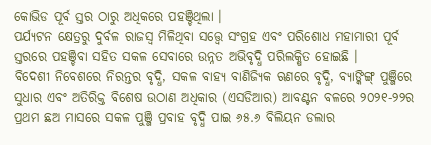କୋଭିଡ ପୂର୍ବ ସ୍ତର ଠାରୁ ଅଧିକରେ ପହଞ୍ଚିଥିଲା ।
ପର୍ଯ୍ୟଟନ କ୍ଷେତ୍ରରୁ ଦୁର୍ବଳ ରାଜସ୍ଵ ମିଳିଥିବା ସତ୍ତ୍ୱେ ସଂଗ୍ରହ ଏବଂ ପରିଶୋଧ ମହାମାରୀ ପୂର୍ବ ସ୍ତରରେ ପହଞ୍ଚିବା ସହିତ ସକଳ ସେବାରେ ଉନ୍ନତ ଅଭିବୃଦ୍ଧି ପରିଲକ୍ଷିତ ହୋଇଛି ।
ବିଦେଶୀ ନିବେଶରେ ନିରନ୍ତର ବୃଦ୍ଧି, ସକଳ ବାହ୍ୟ ବାଣିଜ୍ୟିକ ଋଣରେ ବୃଦ୍ଧି, ବ୍ୟାଙ୍କିଙ୍ଗ୍ ପୁଞ୍ଜିରେ ସୁଧାର ଏବଂ ଅତିରିକ୍ତ ବିଶେଷ ଉଠାଣ ଅଧିକାର (ଏସଡିଆର) ଆବଣ୍ଟନ ବଳରେ ୨୦୨୧-୨୨ର ପ୍ରଥମ ଛଅ ମାସରେ ସକଳ ପୁଞ୍ଜି ପ୍ରବାହ ବୃଦ୍ଧି ପାଇ ୬୫.୬ ବିଲିୟନ ଡଲାର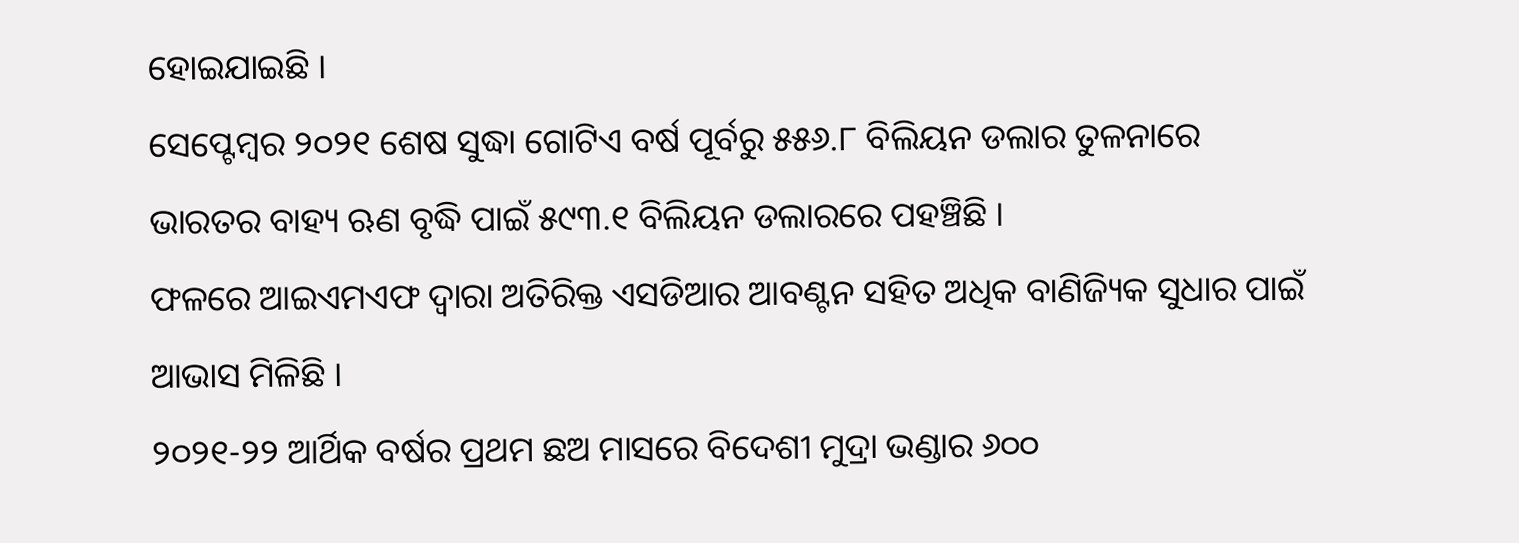ହୋଇଯାଇଛି ।
ସେପ୍ଟେମ୍ବର ୨୦୨୧ ଶେଷ ସୁଦ୍ଧା ଗୋଟିଏ ବର୍ଷ ପୂର୍ବରୁ ୫୫୬.୮ ବିଲିୟନ ଡଲାର ତୁଳନାରେ ଭାରତର ବାହ୍ୟ ଋଣ ବୃଦ୍ଧି ପାଇଁ ୫୯୩.୧ ବିଲିୟନ ଡଲାରରେ ପହଞ୍ଚିଛି ।
ଫଳରେ ଆଇଏମଏଫ ଦ୍ୱାରା ଅତିରିକ୍ତ ଏସଡିଆର ଆବଣ୍ଟନ ସହିତ ଅଧିକ ବାଣିଜ୍ୟିକ ସୁଧାର ପାଇଁ ଆଭାସ ମିଳିଛି ।
୨୦୨୧-୨୨ ଆର୍ଥିକ ବର୍ଷର ପ୍ରଥମ ଛଅ ମାସରେ ବିଦେଶୀ ମୁଦ୍ରା ଭଣ୍ଡାର ୬୦୦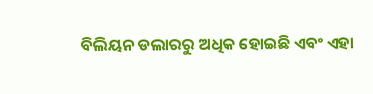ବିଲିୟନ ଡଲାରରୁ ଅଧିକ ହୋଇଛି ଏବଂ ଏହା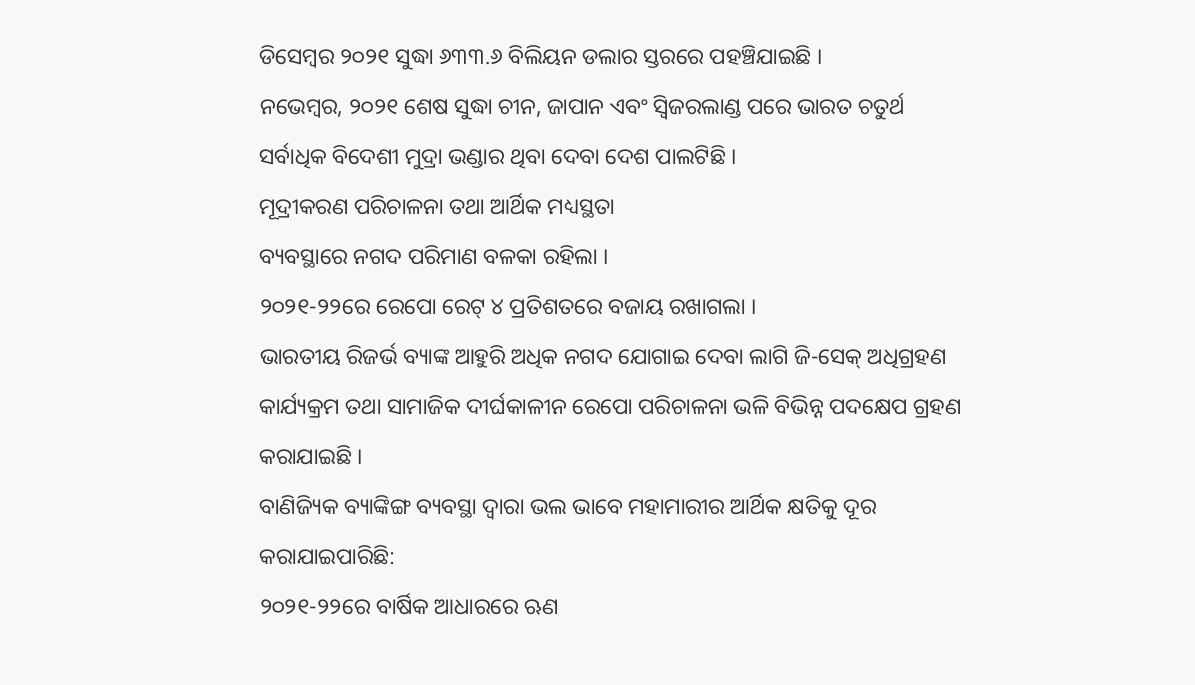ଡିସେମ୍ବର ୨୦୨୧ ସୁଦ୍ଧା ୬୩୩.୬ ବିଲିୟନ ଡଲାର ସ୍ତରରେ ପହଞ୍ଚିଯାଇଛି ।
ନଭେମ୍ବର, ୨୦୨୧ ଶେଷ ସୁଦ୍ଧା ଚୀନ, ଜାପାନ ଏବଂ ସ୍ୱିଜରଲାଣ୍ଡ ପରେ ଭାରତ ଚତୁର୍ଥ ସର୍ବାଧିକ ବିଦେଶୀ ମୁଦ୍ରା ଭଣ୍ଡାର ଥିବା ଦେବା ଦେଶ ପାଲଟିଛି ।
ମୂଦ୍ରୀକରଣ ପରିଚାଳନା ତଥା ଆର୍ଥିକ ମଧ୍ୟସ୍ଥତା
ବ୍ୟବସ୍ଥାରେ ନଗଦ ପରିମାଣ ବଳକା ରହିଲା ।
୨୦୨୧-୨୨ରେ ରେପୋ ରେଟ୍ ୪ ପ୍ରତିଶତରେ ବଜାୟ ରଖାଗଲା ।
ଭାରତୀୟ ରିଜର୍ଭ ବ୍ୟାଙ୍କ ଆହୁରି ଅଧିକ ନଗଦ ଯୋଗାଇ ଦେବା ଲାଗି ଜି-ସେକ୍ ଅଧିଗ୍ରହଣ କାର୍ଯ୍ୟକ୍ରମ ତଥା ସାମାଜିକ ଦୀର୍ଘକାଳୀନ ରେପୋ ପରିଚାଳନା ଭଳି ବିଭିନ୍ନ ପଦକ୍ଷେପ ଗ୍ରହଣ କରାଯାଇଛି ।
ବାଣିଜ୍ୟିକ ବ୍ୟାଙ୍କିଙ୍ଗ ବ୍ୟବସ୍ଥା ଦ୍ୱାରା ଭଲ ଭାବେ ମହାମାରୀର ଆର୍ଥିକ କ୍ଷତିକୁ ଦୂର କରାଯାଇପାରିଛି:
୨୦୨୧-୨୨ରେ ବାର୍ଷିକ ଆଧାରରେ ଋଣ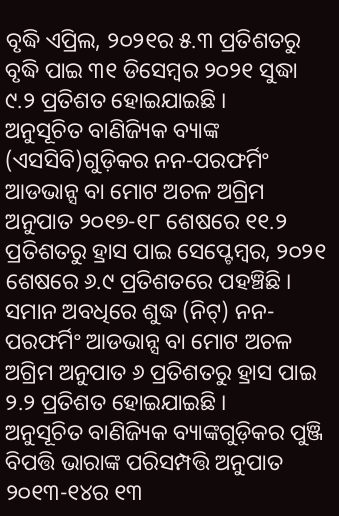ବୃଦ୍ଧି ଏପ୍ରିଲ, ୨୦୨୧ର ୫.୩ ପ୍ରତିଶତରୁ ବୃଦ୍ଧି ପାଇ ୩୧ ଡିସେମ୍ବର ୨୦୨୧ ସୁଦ୍ଧା ୯.୨ ପ୍ରତିଶତ ହୋଇଯାଇଛି ।
ଅନୁସୂଚିତ ବାଣିଜ୍ୟିକ ବ୍ୟାଙ୍କ (ଏସସିବି)ଗୁଡ଼ିକର ନନ-ପରଫର୍ମିଂ ଆଡଭାନ୍ସ ବା ମୋଟ ଅଚଳ ଅଗ୍ରିମ ଅନୁପାତ ୨୦୧୭-୧୮ ଶେଷରେ ୧୧.୨ ପ୍ରତିଶତରୁ ହ୍ରାସ ପାଇ ସେପ୍ଟେମ୍ବର, ୨୦୨୧ ଶେଷରେ ୬.୯ ପ୍ରତିଶତରେ ପହଞ୍ଚିଛି ।
ସମାନ ଅବଧିରେ ଶୁଦ୍ଧ (ନିଟ୍) ନନ-ପରଫର୍ମିଂ ଆଡଭାନ୍ସ ବା ମୋଟ ଅଚଳ ଅଗ୍ରିମ ଅନୁପାତ ୬ ପ୍ରତିଶତରୁ ହ୍ରାସ ପାଇ ୨.୨ ପ୍ରତିଶତ ହୋଇଯାଇଛି ।
ଅନୁସୂଚିତ ବାଣିଜ୍ୟିକ ବ୍ୟାଙ୍କଗୁଡ଼ିକର ପୁଞ୍ଜି ବିପତ୍ତି ଭାରାଙ୍କ ପରିସମ୍ପତ୍ତି ଅନୁପାତ ୨୦୧୩-୧୪ର ୧୩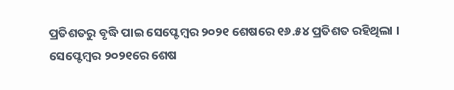ପ୍ରତିଶତରୁ ବୃଦ୍ଧି ପାଇ ସେପ୍ଟେମ୍ବର ୨୦୨୧ ଶେଷରେ ୧୬.୫୪ ପ୍ରତିଶତ ରହିଥିଲା ।
ସେପ୍ଟେମ୍ବର ୨୦୨୧ରେ ଶେଷ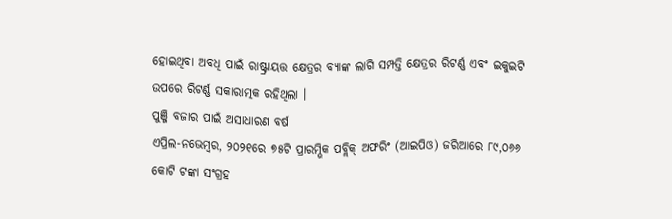ହୋଇଥିବା ଅବଧି ପାଇଁ ରାଷ୍ଟ୍ରାୟତ୍ତ କ୍ଷେତ୍ରର ବ୍ୟାଙ୍କ ଲାଗି ସମ୍ପତ୍ତି କ୍ଷେତ୍ରର ରିଟର୍ଣ୍ଣ ଏବଂ ଇକୁଇଟି ଉପରେ ରିଟର୍ଣ୍ଣ ସକାରାତ୍ମକ ରହିଥିଲା ।
ପୁଞ୍ଜି ବଜାର ପାଇଁ ଅସାଧାରଣ ବର୍ଷ
ଏପ୍ରିଲ-ନଭେମ୍ବର, ୨୦୨୧ରେ ୭୫ଟି ପ୍ରାରମ୍ଭିକ ପବ୍ଲିକ୍ ଅଫରିଂ (ଆଇପିଓ) ଜରିଆରେ ୮୯,୦୬୬ କୋଟି ଟଙ୍କା ସଂଗ୍ରହ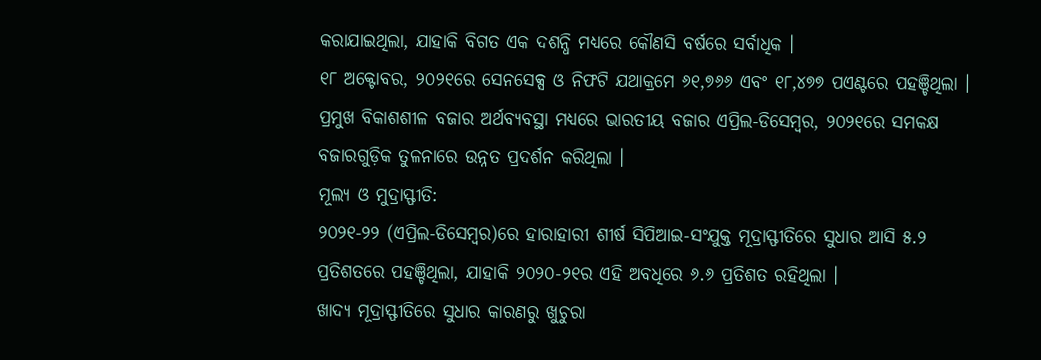କରାଯାଇଥିଲା, ଯାହାକି ବିଗତ ଏକ ଦଶନ୍ଧି ମଧ୍ୟରେ କୌଣସି ବର୍ଷରେ ସର୍ବାଧିକ ।
୧୮ ଅକ୍ଟୋବର, ୨୦୨୧ରେ ସେନସେକ୍ସ ଓ ନିଫଟି ଯଥାକ୍ରମେ ୬୧,୭୬୬ ଏବଂ ୧୮,୪୭୭ ପଏଣ୍ଟରେ ପହଞ୍ଚିଥିଲା ।
ପ୍ରମୁଖ ବିକାଶଶୀଳ ବଜାର ଅର୍ଥବ୍ୟବସ୍ଥା ମଧ୍ୟରେ ଭାରତୀୟ ବଜାର ଏପ୍ରିଲ-ଡିସେମ୍ବର, ୨୦୨୧ରେ ସମକକ୍ଷ ବଜାରଗୁଡ଼ିକ ତୁଳନାରେ ଉନ୍ନତ ପ୍ରଦର୍ଶନ କରିଥିଲା ।
ମୂଲ୍ୟ ଓ ମୁଦ୍ରାସ୍ଫୀତି:
୨୦୨୧-୨୨ (ଏପ୍ରିଲ-ଡିସେମ୍ବର)ରେ ହାରାହାରୀ ଶୀର୍ଷ ସିପିଆଇ-ସଂଯୁକ୍ତ ମୂଦ୍ରାସ୍ଫୀତିରେ ସୁଧାର ଆସି ୫.୨ ପ୍ରତିଶତରେ ପହଞ୍ଚିଥିଲା, ଯାହାକି ୨୦୨୦-୨୧ର ଏହି ଅବଧିରେ ୬.୬ ପ୍ରତିଶତ ରହିଥିଲା ।
ଖାଦ୍ୟ ମୂଦ୍ରାସ୍ଫୀତିରେ ସୁଧାର କାରଣରୁ ଖୁଚୁରା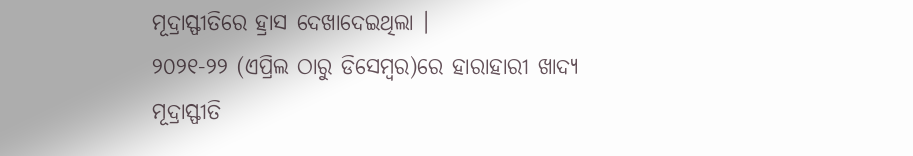ମୂଦ୍ରାସ୍ଫୀତିରେ ହ୍ରାସ ଦେଖାଦେଇଥିଲା ।
୨୦୨୧-୨୨ (ଏପ୍ରିଲ ଠାରୁ ଡିସେମ୍ବର)ରେ ହାରାହାରୀ ଖାଦ୍ୟ ମୂଦ୍ରାସ୍ଫୀତି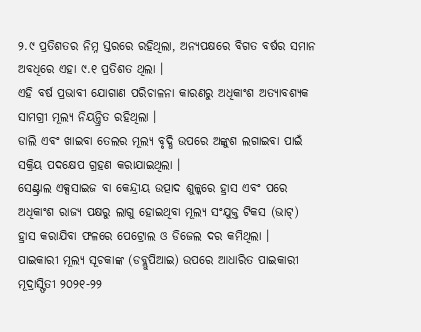୨.୯ ପ୍ରତିଶତର ନିମ୍ନ ସ୍ତରରେ ରହିଥିଲା, ଅନ୍ୟପକ୍ଷରେ ବିଗତ ବର୍ଷର ସମାନ ଅବଧିରେ ଏହା ୯.୧ ପ୍ରତିଶତ ଥିଲା ।
ଏହି ବର୍ଷ ପ୍ରଭାବୀ ଯୋଗାଣ ପରିଚାଳନା କାରଣରୁ ଅଧିକାଂଶ ଅତ୍ୟାବଶ୍ୟକ ସାମଗ୍ରୀ ମୂଲ୍ୟ ନିୟନ୍ତ୍ରିତ ରହିଥିଲା ।
ଡାଲି ଏବଂ ଖାଇବା ତେଲର ମୂଲ୍ୟ ବୃଦ୍ଧି ଉପରେ ଅଙ୍କୁଶ ଲଗାଇବା ପାଇଁ ସକ୍ରିୟ ପଦକ୍ଷେପ ଗ୍ରହଣ କରାଯାଇଥିଲା ।
ସେଣ୍ଟ୍ରାଲ ଏକ୍ସସାଇଜ ବା କେନ୍ଦ୍ରୀୟ ଉତ୍ପାଦ ଶୁଳ୍କରେ ହ୍ରାସ ଏବଂ ପରେ ଅଧିକାଂଶ ରାଜ୍ୟ ପକ୍ଷରୁ ଲାଗୁ ହୋଇଥିବା ମୂଲ୍ୟ ସଂଯୁକ୍ତ ଟିକସ (ଭାଟ୍) ହ୍ରାସ କରାଯିବା ଫଳରେ ପେଟ୍ରୋଲ ଓ ଡିଜେଲ ଦର କମିଥିଲା ।
ପାଇକାରୀ ମୂଲ୍ୟ ସୂଚକାଙ୍କ (ଡବ୍ଲୁପିଆଇ) ଉପରେ ଆଧାରିତ ପାଇକାରୀ ମୂଦ୍ରାସ୍ଫିତୀ ୨୦୨୧-୨୨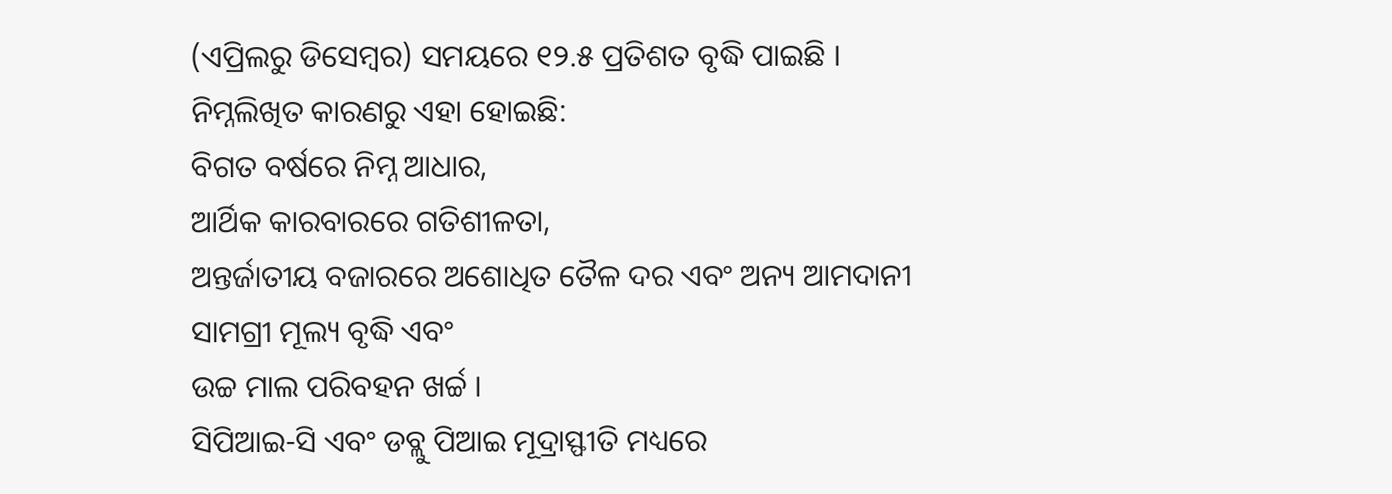(ଏପ୍ରିଲରୁ ଡିସେମ୍ବର) ସମୟରେ ୧୨.୫ ପ୍ରତିଶତ ବୃଦ୍ଧି ପାଇଛି ।
ନିମ୍ନଲିଖିତ କାରଣରୁ ଏହା ହୋଇଛି:
ବିଗତ ବର୍ଷରେ ନିମ୍ନ ଆଧାର,
ଆର୍ଥିକ କାରବାରରେ ଗତିଶୀଳତା,
ଅନ୍ତର୍ଜାତୀୟ ବଜାରରେ ଅଶୋଧିତ ତୈଳ ଦର ଏବଂ ଅନ୍ୟ ଆମଦାନୀ ସାମଗ୍ରୀ ମୂଲ୍ୟ ବୃଦ୍ଧି ଏବଂ
ଉଚ୍ଚ ମାଲ ପରିବହନ ଖର୍ଚ୍ଚ ।
ସିପିଆଇ-ସି ଏବଂ ଡବ୍ଲୁ ପିଆଇ ମୂଦ୍ରାସ୍ଫୀତି ମଧ୍ୟରେ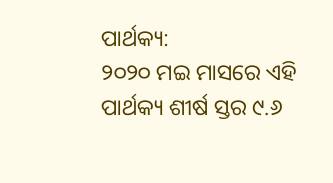ପାର୍ଥକ୍ୟ:
୨୦୨୦ ମଇ ମାସରେ ଏହି ପାର୍ଥକ୍ୟ ଶୀର୍ଷ ସ୍ତର ୯.୬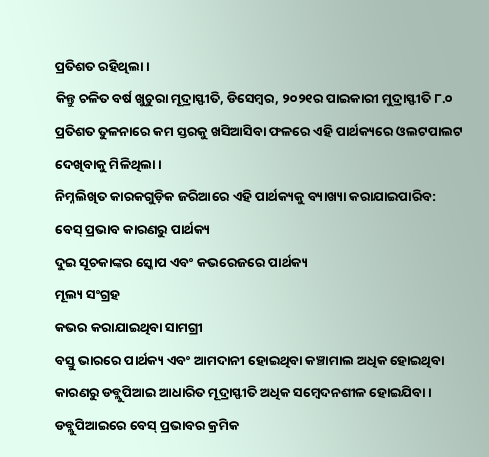ପ୍ରତିଶତ ରହିଥିଲା ।
କିନ୍ତୁ ଚଳିତ ବର୍ଷ ଖୁଚୁରା ମୂଦ୍ରାସ୍ଫୀତି, ଡିସେମ୍ବର, ୨୦୨୧ର ପାଇକାରୀ ମୁଦ୍ରାସ୍ଫୀତି ୮.୦ ପ୍ରତିଶତ ତୁଳନାରେ କମ ସ୍ତରକୁ ଖସିଆସିବା ଫଳରେ ଏହି ପାର୍ଥକ୍ୟରେ ଓଲଟପାଲଟ ଦେଖିବାକୁ ମିଳିଥିଲା ।
ନିମ୍ନଲିଖିତ କାରକଗୁଡ଼ିକ ଜରିଆରେ ଏହି ପାର୍ଥକ୍ୟକୁ ବ୍ୟାଖ୍ୟା କରାଯାଇପାରିବ:
ବେସ୍ ପ୍ରଭାବ କାରଣରୁ ପାର୍ଥକ୍ୟ
ଦୁଇ ସୂଚକାଙ୍କର ସ୍କୋପ ଏବଂ କଭରେଜରେ ପାର୍ଥକ୍ୟ
ମୂଲ୍ୟ ସଂଗ୍ରହ
କଭର କରାଯାଇଥିବା ସାମଗ୍ରୀ
ବସ୍ତୁ ଭାରରେ ପାର୍ଥକ୍ୟ ଏବଂ ଆମଦାନୀ ହୋଇଥିବା କଞ୍ଚାମାଲ ଅଧିକ ହୋଇଥିବା କାରଣରୁ ଡବ୍ଲୁପିଆଇ ଆଧାରିତ ମୂଦ୍ରାସ୍ଫୀତି ଅଧିକ ସମ୍ବେଦନଶୀଳ ହୋଇଯିବା ।
ଡବ୍ଲୁପିଆଇରେ ବେସ୍ ପ୍ରଭାବର କ୍ରମିକ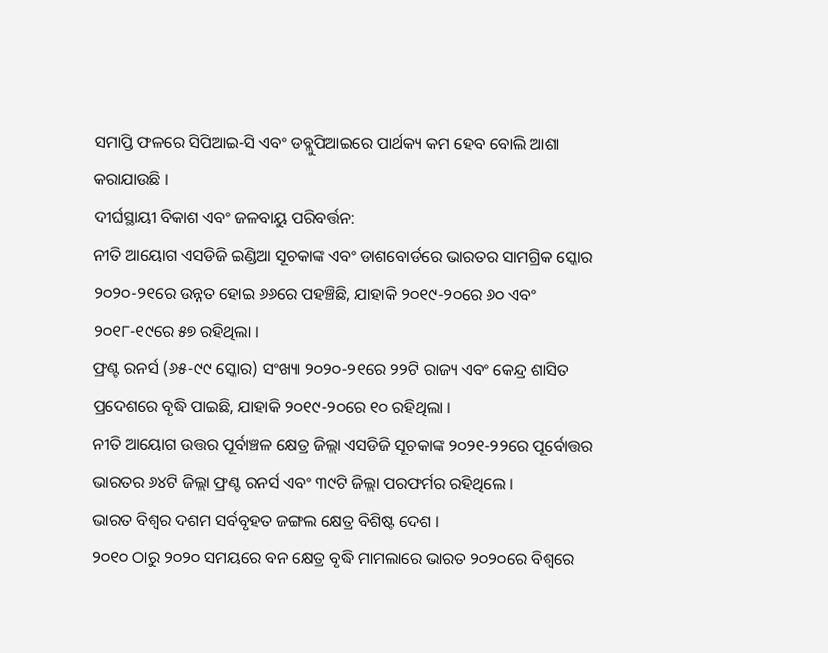ସମାପ୍ତି ଫଳରେ ସିପିଆଇ-ସି ଏବଂ ଡବ୍ଲୁପିଆଇରେ ପାର୍ଥକ୍ୟ କମ ହେବ ବୋଲି ଆଶା କରାଯାଉଛି ।
ଦୀର୍ଘସ୍ଥାୟୀ ବିକାଶ ଏବଂ ଜଳବାୟୁ ପରିବର୍ତ୍ତନ:
ନୀତି ଆୟୋଗ ଏସଡିଜି ଇଣ୍ଡିଆ ସୂଚକାଙ୍କ ଏବଂ ଡାଶବୋର୍ଡରେ ଭାରତର ସାମଗ୍ରିକ ସ୍କୋର ୨୦୨୦-୨୧ରେ ଉନ୍ନତ ହୋଇ ୬୬ରେ ପହଞ୍ଚିଛି, ଯାହାକି ୨୦୧୯-୨୦ରେ ୬୦ ଏବଂ ୨୦୧୮-୧୯ରେ ୫୭ ରହିଥିଲା ।
ଫ୍ରଣ୍ଟ ରନର୍ସ (୬୫-୯୯ ସ୍କୋର) ସଂଖ୍ୟା ୨୦୨୦-୨୧ରେ ୨୨ଟି ରାଜ୍ୟ ଏବଂ କେନ୍ଦ୍ର ଶାସିତ ପ୍ରଦେଶରେ ବୃଦ୍ଧି ପାଇଛି, ଯାହାକି ୨୦୧୯-୨୦ରେ ୧୦ ରହିଥିଲା ।
ନୀତି ଆୟୋଗ ଉତ୍ତର ପୂର୍ବାଞ୍ଚଳ କ୍ଷେତ୍ର ଜିଲ୍ଲା ଏସଡିଜି ସୂଚକାଙ୍କ ୨୦୨୧-୨୨ରେ ପୂର୍ବୋତ୍ତର ଭାରତର ୬୪ଟି ଜିଲ୍ଲା ଫ୍ରଣ୍ଟ ରନର୍ସ ଏବଂ ୩୯ଟି ଜିଲ୍ଲା ପରଫର୍ମର ରହିଥିଲେ ।
ଭାରତ ବିଶ୍ଵର ଦଶମ ସର୍ବବୃହତ ଜଙ୍ଗଲ କ୍ଷେତ୍ର ବିଶିଷ୍ଟ ଦେଶ ।
୨୦୧୦ ଠାରୁ ୨୦୨୦ ସମୟରେ ବନ କ୍ଷେତ୍ର ବୃଦ୍ଧି ମାମଲାରେ ଭାରତ ୨୦୨୦ରେ ବିଶ୍ଵରେ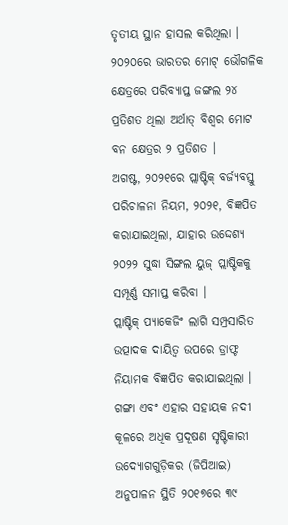ତୃତୀୟ ସ୍ଥାନ ହାସଲ କରିଥିଲା ।
୨୦୨୦ରେ ଭାରତର ମୋଟ୍ ଭୌଗଳିକ କ୍ଷେତ୍ରରେ ପରିବ୍ୟାପ୍ତ ଜଙ୍ଗଲ ୨୪ ପ୍ରତିଶତ ଥିଲା ଅର୍ଥାତ୍ ବିଶ୍ଵର ମୋଟ ବନ କ୍ଷେତ୍ରର ୨ ପ୍ରତିଶତ ।
ଅଗଷ୍ଟ, ୨୦୨୧ରେ ପ୍ଲାଷ୍ଟିକ୍ ବର୍ଜ୍ୟବସ୍ତୁ ପରିଚାଳନା ନିୟମ, ୨୦୨୧, ବିଜ୍ଞପିତ କରାଯାଇଥିଲା, ଯାହାର ଉଦ୍ଦେଶ୍ୟ ୨୦୨୨ ସୁଦ୍ଧା ସିଙ୍ଗଲ ୟୁଜ୍ ପ୍ଲାଷ୍ଟିକକୁ ସମ୍ପୂର୍ଣ୍ଣ ସମାପ୍ତ କରିବା ।
ପ୍ଲାଷ୍ଟିକ୍ ପ୍ୟାକେଜିଂ ଲାଗି ସମ୍ପ୍ରସାରିତ ଉତ୍ପାଦକ ଦାୟିତ୍ୱ ଉପରେ ଡ୍ରାଫ୍ଟ ନିୟାମକ ବିଜ୍ଞପିତ କରାଯାଇଥିଲା ।
ଗଙ୍ଗା ଏବଂ ଏହାର ସହାୟକ ନଦୀ କୂଳରେ ଅଧିକ ପ୍ରଦୂଷଣ ସୃଷ୍ଟିକାରୀ ଉଦ୍ୟୋଗଗୁଡ଼ିକର (ଜିପିଆଇ) ଅନୁପାଳନ ସ୍ଥିତି ୨୦୧୭ରେ ୩୯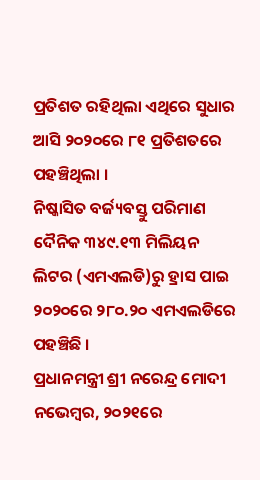ପ୍ରତିଶତ ରହିଥିଲା ଏଥିରେ ସୁଧାର ଆସି ୨୦୨୦ରେ ୮୧ ପ୍ରତିଶତରେ ପହଞ୍ଚିଥିଲା ।
ନିଷ୍କାସିତ ବର୍ଜ୍ୟବସ୍ତୁ ପରିମାଣ ଦୈନିକ ୩୪୯.୧୩ ମିଲିୟନ ଲିଟର (ଏମଏଲଡି)ରୁ ହ୍ରାସ ପାଇ ୨୦୨୦ରେ ୨୮୦.୨୦ ଏମଏଲଡିରେ ପହଞ୍ଚିଛି ।
ପ୍ରଧାନମନ୍ତ୍ରୀ ଶ୍ରୀ ନରେନ୍ଦ୍ର ମୋଦୀ ନଭେମ୍ବର, ୨୦୨୧ରେ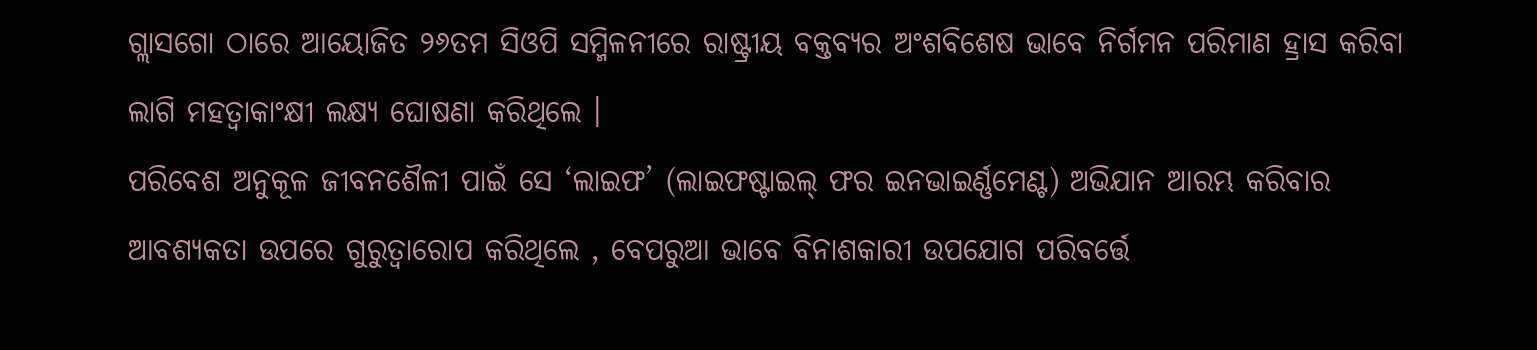ଗ୍ଲାସଗୋ ଠାରେ ଆୟୋଜିତ ୨୬ତମ ସିଓପି ସମ୍ମିଳନୀରେ ରାଷ୍ଟ୍ରୀୟ ବକ୍ତବ୍ୟର ଅଂଶବିଶେଷ ଭାବେ ନିର୍ଗମନ ପରିମାଣ ହ୍ରାସ କରିବା ଲାଗି ମହତ୍ୱାକାଂକ୍ଷୀ ଲକ୍ଷ୍ୟ ଘୋଷଣା କରିଥିଲେ ।
ପରିବେଶ ଅନୁକୂଳ ଜୀବନଶୈଳୀ ପାଇଁ ସେ ‘ଲାଇଫ’ (ଲାଇଫଷ୍ଟାଇଲ୍ ଫର ଇନଭାଇର୍ଣ୍ଣମେଣ୍ଟ) ଅଭିଯାନ ଆରମ୍ଭ କରିବାର ଆବଶ୍ୟକତା ଉପରେ ଗୁରୁତ୍ୱାରୋପ କରିଥିଲେ , ବେପରୁଆ ଭାବେ ବିନାଶକାରୀ ଉପଯୋଗ ପରିବର୍ତ୍ତେ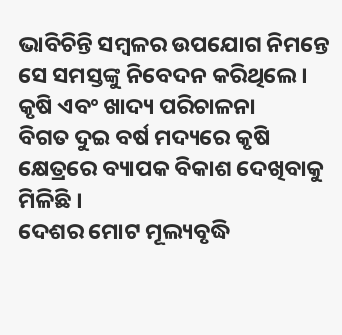ଭାବିଚିନ୍ତି ସମ୍ବଳର ଉପଯୋଗ ନିମନ୍ତେ ସେ ସମସ୍ତଙ୍କୁ ନିବେଦନ କରିଥିଲେ ।
କୃଷି ଏବଂ ଖାଦ୍ୟ ପରିଚାଳନା
ବିଗତ ଦୁଇ ବର୍ଷ ମଦ୍ୟରେ କୃଷି କ୍ଷେତ୍ରରେ ବ୍ୟାପକ ବିକାଶ ଦେଖିବାକୁ ମିଳିଛି ।
ଦେଶର ମୋଟ ମୂଲ୍ୟବୃଦ୍ଧି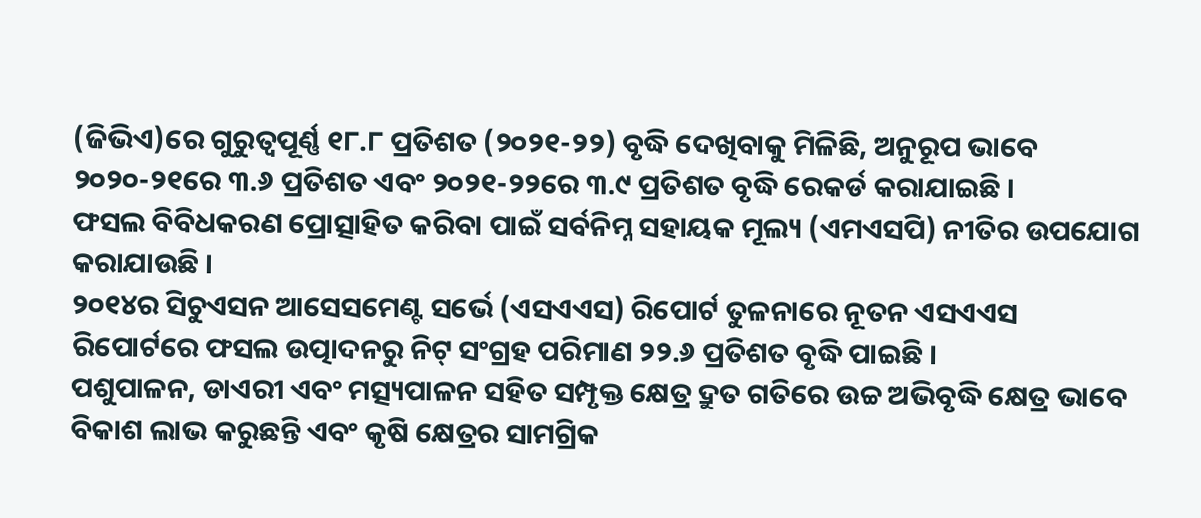(ଜିଭିଏ)ରେ ଗୁରୁତ୍ୱପୂର୍ଣ୍ଣ ୧୮.୮ ପ୍ରତିଶତ (୨୦୨୧-୨୨) ବୃଦ୍ଧି ଦେଖିବାକୁ ମିଳିଛି, ଅନୁରୂପ ଭାବେ ୨୦୨୦-୨୧ରେ ୩.୬ ପ୍ରତିଶତ ଏବଂ ୨୦୨୧-୨୨ରେ ୩.୯ ପ୍ରତିଶତ ବୃଦ୍ଧି ରେକର୍ଡ କରାଯାଇଛି ।
ଫସଲ ବିବିଧକରଣ ପ୍ରୋତ୍ସାହିତ କରିବା ପାଇଁ ସର୍ବନିମ୍ନ ସହାୟକ ମୂଲ୍ୟ (ଏମଏସପି) ନୀତିର ଉପଯୋଗ କରାଯାଉଛି ।
୨୦୧୪ର ସିଚୁଏସନ ଆସେସମେଣ୍ଟ ସର୍ଭେ (ଏସଏଏସ) ରିପୋର୍ଟ ତୁଳନାରେ ନୂତନ ଏସଏଏସ ରିପୋର୍ଟରେ ଫସଲ ଉତ୍ପାଦନରୁ ନିଟ୍ ସଂଗ୍ରହ ପରିମାଣ ୨୨.୬ ପ୍ରତିଶତ ବୃଦ୍ଧି ପାଇଛି ।
ପଶୁପାଳନ, ଡାଏରୀ ଏବଂ ମତ୍ସ୍ୟପାଳନ ସହିତ ସମ୍ପୃକ୍ତ କ୍ଷେତ୍ର ଦ୍ରୁତ ଗତିରେ ଉଚ୍ଚ ଅଭିବୃଦ୍ଧି କ୍ଷେତ୍ର ଭାବେ ବିକାଶ ଲାଭ କରୁଛନ୍ତି ଏବଂ କୃଷି କ୍ଷେତ୍ରର ସାମଗ୍ରିକ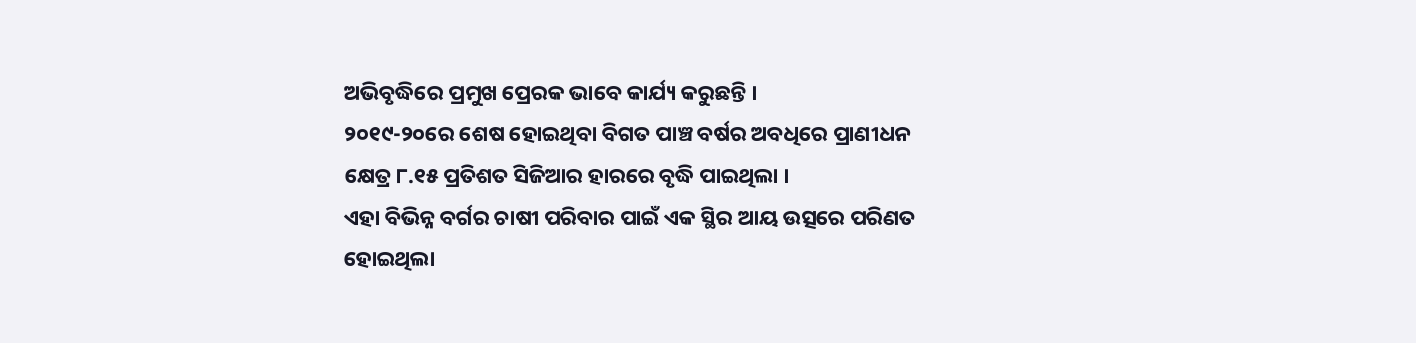ଅଭିବୃଦ୍ଧିରେ ପ୍ରମୁଖ ପ୍ରେରକ ଭାବେ କାର୍ଯ୍ୟ କରୁଛନ୍ତି ।
୨୦୧୯-୨୦ରେ ଶେଷ ହୋଇଥିବା ବିଗତ ପାଞ୍ଚ ବର୍ଷର ଅବଧିରେ ପ୍ରାଣୀଧନ କ୍ଷେତ୍ର ୮.୧୫ ପ୍ରତିଶତ ସିଜିଆର ହାରରେ ବୃଦ୍ଧି ପାଇଥିଲା ।
ଏହା ବିଭିନ୍ନ ବର୍ଗର ଚାଷୀ ପରିବାର ପାଇଁ ଏକ ସ୍ଥିର ଆୟ ଉତ୍ସରେ ପରିଣତ ହୋଇଥିଲା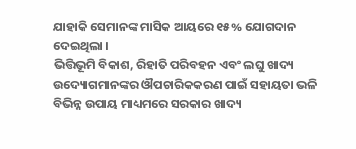ଯାହାକି ସେମାନଙ୍କ ମାସିକ ଆୟରେ ୧୫% ଯୋଗଦାନ ଦେଇଥିଲା ।
ଭିତ୍ତିଭୂମି ବିକାଶ, ରିହାତି ପରିବହନ ଏବଂ ଲଘୁ ଖାଦ୍ୟ ଉଦ୍ୟୋଗମାନଙ୍କର ଔପଚାରିକକରଣ ପାଇଁ ସହାୟତା ଭଳି ବିଭିନ୍ନ ଉପାୟ ମାଧ୍ୟମରେ ସରକାର ଖାଦ୍ୟ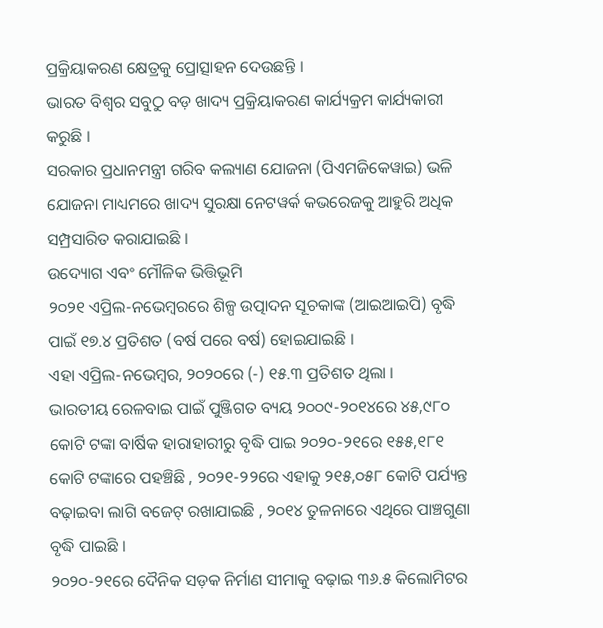ପ୍ରକ୍ରିୟାକରଣ କ୍ଷେତ୍ରକୁ ପ୍ରୋତ୍ସାହନ ଦେଉଛନ୍ତି ।
ଭାରତ ବିଶ୍ଵର ସବୁଠୁ ବଡ଼ ଖାଦ୍ୟ ପ୍ରକ୍ରିୟାକରଣ କାର୍ଯ୍ୟକ୍ରମ କାର୍ଯ୍ୟକାରୀ କରୁଛି ।
ସରକାର ପ୍ରଧାନମନ୍ତ୍ରୀ ଗରିବ କଲ୍ୟାଣ ଯୋଜନା (ପିଏମଜିକେୱାଇ) ଭଳି ଯୋଜନା ମାଧ୍ୟମରେ ଖାଦ୍ୟ ସୁରକ୍ଷା ନେଟୱର୍କ କଭରେଜକୁ ଆହୁରି ଅଧିକ ସମ୍ପ୍ରସାରିତ କରାଯାଇଛି ।
ଉଦ୍ୟୋଗ ଏବଂ ମୌଳିକ ଭିତ୍ତିଭୂମି
୨୦୨୧ ଏପ୍ରିଲ-ନଭେମ୍ବରରେ ଶିଳ୍ପ ଉତ୍ପାଦନ ସୂଚକାଙ୍କ (ଆଇଆଇପି) ବୃଦ୍ଧି ପାଇଁ ୧୭.୪ ପ୍ରତିଶତ (ବର୍ଷ ପରେ ବର୍ଷ) ହୋଇଯାଇଛି ।
ଏହା ଏପ୍ରିଲ-ନଭେମ୍ବର, ୨୦୨୦ରେ (-) ୧୫.୩ ପ୍ରତିଶତ ଥିଲା ।
ଭାରତୀୟ ରେଳବାଇ ପାଇଁ ପୁଞ୍ଜିଗତ ବ୍ୟୟ ୨୦୦୯-୨୦୧୪ରେ ୪୫,୯୮୦ କୋଟି ଟଙ୍କା ବାର୍ଷିକ ହାରାହାରୀରୁ ବୃଦ୍ଧି ପାଇ ୨୦୨୦-୨୧ରେ ୧୫୫,୧୮୧ କୋଟି ଟଙ୍କାରେ ପହଞ୍ଚିଛି , ୨୦୨୧-୨୨ରେ ଏହାକୁ ୨୧୫,୦୫୮ କୋଟି ପର୍ଯ୍ୟନ୍ତ ବଢ଼ାଇବା ଲାଗି ବଜେଟ୍ ରଖାଯାଇଛି , ୨୦୧୪ ତୁଳନାରେ ଏଥିରେ ପାଞ୍ଚଗୁଣା ବୃଦ୍ଧି ପାଇଛି ।
୨୦୨୦-୨୧ରେ ଦୈନିକ ସଡ଼କ ନିର୍ମାଣ ସୀମାକୁ ବଢ଼ାଇ ୩୬.୫ କିଲୋମିଟର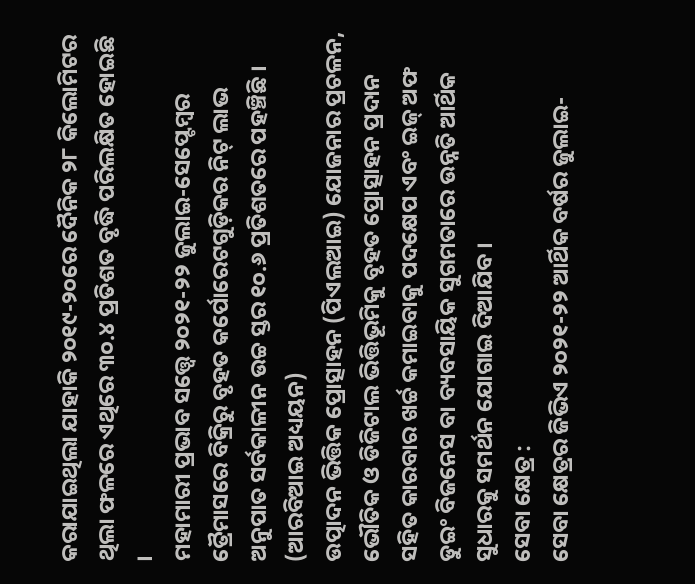କରାଯାଇଥିଲା ଯାହାକି ୨୦୧୯-୨୦ରେ ଦୈନିକ ୨୮ କିଲୋମିଟର ଥିଲା ଫଳରେ ଏଥିରେ ୩୦.୪ ପ୍ରତିଶତ ବୃଦ୍ଧି ପରିଲକ୍ଷିତ ହୋଇଛି ।
ମହାମାରୀ ପ୍ରଭାବ ସତ୍ତ୍ୱେ ୨୦୨୧-୨୨ ଜୁଲାଇ-ସେପ୍ଟେମ୍ବର ତ୍ରୈମାସରେ ବିକ୍ରିରୁ ବୃହତ କର୍ପୋରେଟଗୁଡ଼ିକର ନିଟ୍ ଲାଭ ଅନୁପାତ ସର୍ବକାଳୀନ ଉଚ୍ଚ ସ୍ତର ୧୦.୬ ପ୍ରତିଶତରେ ପହଞ୍ଚିଛି ।
(ଆରବିଆଇ ଅଧ୍ୟୟନ)
ଉତ୍ପାଦନ ଭିତ୍ତିକ ପ୍ରୋତ୍ସାହନ (ପିଏଲଆଇ) ଯୋଜନାର ପ୍ରଚଳନ, ଭୌତିକ ଓ ଡିଜିଟାଲ ଭିତ୍ତିଭୂମିକୁ ବୃହତ ପ୍ରୋତ୍ସାହନ ପ୍ରଦାନ ସହିତ କାରବାର ଖର୍ଚ୍ଚ କମାଇବାକୁ ପଦକ୍ଷେପ ଏବଂ ଇଜ୍ ଅଫ ଡୁଇଂ ବିଜନେସ ବା ବ୍ୟବସାୟିକ ସୁଗମତାରେ ଉନ୍ନତି ଆର୍ଥିକ ସୁଧାରକୁ ସମର୍ଥନ ଯୋଗାଇ ଦିଆଯିବ ।
ସେବା କ୍ଷେତ୍ର :
ସେବା କ୍ଷେତ୍ରର ଜିଭିଏ ୨୦୨୧-୨୨ ଆର୍ଥିକ ବର୍ଷର ଜୁଲାଇ-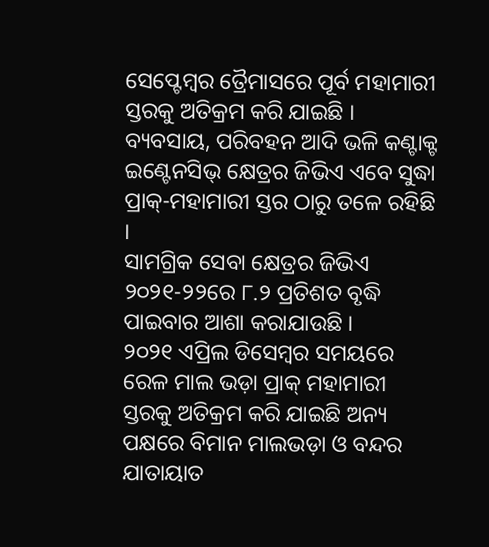ସେପ୍ଟେମ୍ବର ତ୍ରୈମାସରେ ପୂର୍ବ ମହାମାରୀ ସ୍ତରକୁ ଅତିକ୍ରମ କରି ଯାଇଛି ।
ବ୍ୟବସାୟ, ପରିବହନ ଆଦି ଭଳି କଣ୍ଟାକ୍ଟ ଇଣ୍ଟେନସିଭ୍ କ୍ଷେତ୍ରର ଜିଭିଏ ଏବେ ସୁଦ୍ଧା ପ୍ରାକ୍-ମହାମାରୀ ସ୍ତର ଠାରୁ ତଳେ ରହିଛି ।
ସାମଗ୍ରିକ ସେବା କ୍ଷେତ୍ରର ଜିଭିଏ ୨୦୨୧-୨୨ରେ ୮.୨ ପ୍ରତିଶତ ବୃଦ୍ଧି ପାଇବାର ଆଶା କରାଯାଉଛି ।
୨୦୨୧ ଏପ୍ରିଲ ଡିସେମ୍ବର ସମୟରେ ରେଳ ମାଲ ଭଡ଼ା ପ୍ରାକ୍ ମହାମାରୀ ସ୍ତରକୁ ଅତିକ୍ରମ କରି ଯାଇଛି ଅନ୍ୟ ପକ୍ଷରେ ବିମାନ ମାଲଭଡ଼ା ଓ ବନ୍ଦର ଯାତାୟାତ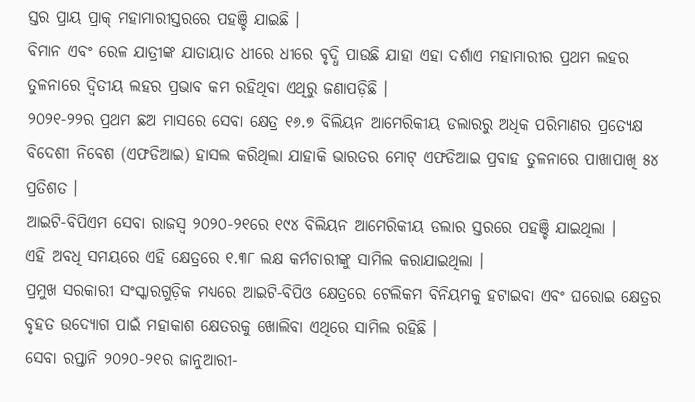ସ୍ତର ପ୍ରାୟ ପ୍ରାକ୍ ମହାମାରୀସ୍ତରରେ ପହଞ୍ଚି ଯାଇଛି ।
ବିମାନ ଏବଂ ରେଳ ଯାତ୍ରୀଙ୍କ ଯାତାୟାତ ଧୀରେ ଧୀରେ ବୃଦ୍ଧି ପାଉଛି ଯାହା ଏହା ଦର୍ଶାଏ ମହାମାରୀର ପ୍ରଥମ ଲହର ତୁଳନାରେ ଦ୍ୱିତୀୟ ଲହର ପ୍ରଭାବ କମ ରହିଥିବା ଏଥିରୁ ଜଣାପଡ଼ିଛି ।
୨୦୨୧-୨୨ର ପ୍ରଥମ ଛଅ ମାସରେ ସେବା କ୍ଷେତ୍ର ୧୬.୭ ବିଲିୟନ ଆମେରିକୀୟ ଡଲାରରୁ ଅଧିକ ପରିମାଣର ପ୍ରତ୍ୟେକ୍ଷ ବିଦେଶୀ ନିବେଶ (ଏଫଡିଆଇ) ହାସଲ କରିଥିଲା ଯାହାକି ଭାରତର ମୋଟ୍ ଏଫଡିଆଇ ପ୍ରବାହ ତୁଳନାରେ ପାଖାପାଖି ୫୪ ପ୍ରତିଶତ ।
ଆଇଟି-ବିପିଏମ ସେବା ରାଜସ୍ଵ ୨୦୨୦-୨୧ରେ ୧୯୪ ବିଲିୟନ ଆମେରିକୀୟ ଡଲାର ସ୍ତରରେ ପହଞ୍ଚି ଯାଇଥିଲା ।
ଏହି ଅବଧି ସମୟରେ ଏହି କ୍ଷେତ୍ରରେ ୧.୩୮ ଲକ୍ଷ କର୍ମଚାରୀଙ୍କୁ ସାମିଲ କରାଯାଇଥିଲା ।
ପ୍ରମୁଖ ସରକାରୀ ସଂସ୍କାରଗୁଡ଼ିକ ମଧ୍ୟରେ ଆଇଟି-ବିପିଓ କ୍ଷେତ୍ରରେ ଟେଲିକମ ବିନିୟମକୁ ହଟାଇବା ଏବଂ ଘରୋଇ କ୍ଷେତ୍ରର ବୃହତ ଉଦ୍ୟୋଗ ପାଇଁ ମହାକାଶ କ୍ଷେତରକୁ ଖୋଲିବା ଏଥିରେ ସାମିଲ ରହିଛି ।
ସେବା ରପ୍ତାନି ୨୦୨୦-୨୧ର ଜାନୁଆରୀ-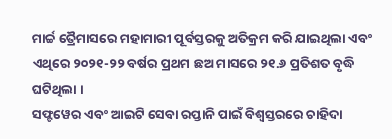ମାର୍ଚ୍ଚ ତ୍ରୈମାସରେ ମହାମାରୀ ପୂର୍ବସ୍ତରକୁ ଅତିକ୍ରମ କରି ଯାଇଥିଲା ଏବଂ ଏଥିରେ ୨୦୨୧-୨୨ ବର୍ଷର ପ୍ରଥମ ଛଅ ମାସରେ ୨୧.୬ ପ୍ରତିଶତ ବୃଦ୍ଧି ଘଟିଥିଲା ।
ସଫ୍ଟୱେର ଏବଂ ଆଇଟି ସେବା ରପ୍ତାନି ପାଇଁ ବିଶ୍ଵସ୍ତରରେ ଚାହିଦା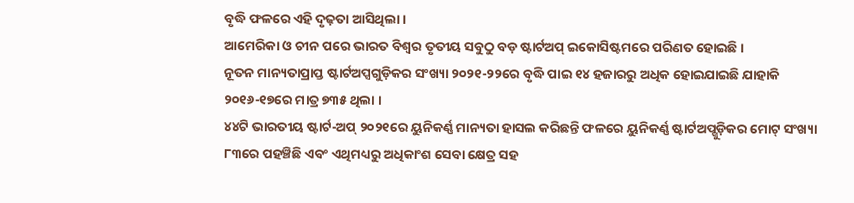ବୃଦ୍ଧି ଫଳରେ ଏହି ଦୃଢ଼ତା ଆସିଥିଲା ।
ଆମେରିକା ଓ ଚୀନ ପରେ ଭାରତ ବିଶ୍ଵର ତୃତୀୟ ସବୁଠୁ ବଡ଼ ଷ୍ଟାର୍ଟଅପ୍ ଇକୋସିଷ୍ଟମରେ ପରିଣତ ହୋଇଛି ।
ନୂତନ ମାନ୍ୟତାପ୍ରାପ୍ତ ଷ୍ଟାର୍ଟଅପ୍ସଗୁଡ଼ିକର ସଂଖ୍ୟା ୨୦୨୧-୨୨ରେ ବୃଦ୍ଧି ପାଇ ୧୪ ହଜାରରୁ ଅଧିକ ହୋଇଯାଇଛି ଯାହାକି ୨୦୧୬-୧୭ରେ ମାତ୍ର ୭୩୫ ଥିଲା ।
୪୪ଟି ଭାରତୀୟ ଷ୍ଟାର୍ଟ-ଅପ୍ ୨୦୨୧ରେ ୟୁନିକର୍ଣ୍ଣ ମାନ୍ୟତା ହାସଲ କରିଛନ୍ତି ଫଳରେ ୟୁନିକର୍ଣ୍ଣ ଷ୍ଟାର୍ଟଅପ୍ଗୁଡ଼ିକର ମୋଟ୍ ସଂଖ୍ୟା ୮୩ରେ ପହଞ୍ଚିଛି ଏବଂ ଏଥିମଧ୍ୟରୁ ଅଧିକାଂଶ ସେବା କ୍ଷେତ୍ର ସହ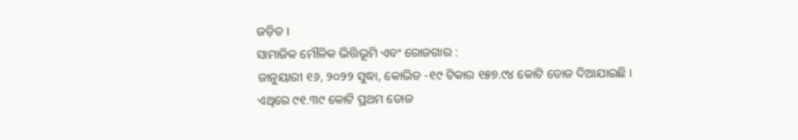ଜଡ଼ିତ ।
ସାମାଜିକ ମୌଳିକ ଭିତ୍ତିଭୂମି ଏବଂ ରୋଜଗାର :
ଜାନୁୟାରୀ ୧୬, ୨୦୨୨ ସୁଦ୍ଧା, କୋଭିଡ -୧୯ ଟିକାର ୧୫୭.୯୪ କୋଟି ଡୋଜ ଦିଆଯାଇଛି ।
ଏଥିରେ ୯୧.୩୯ କୋଟି ପ୍ରଥମ ଡୋଜ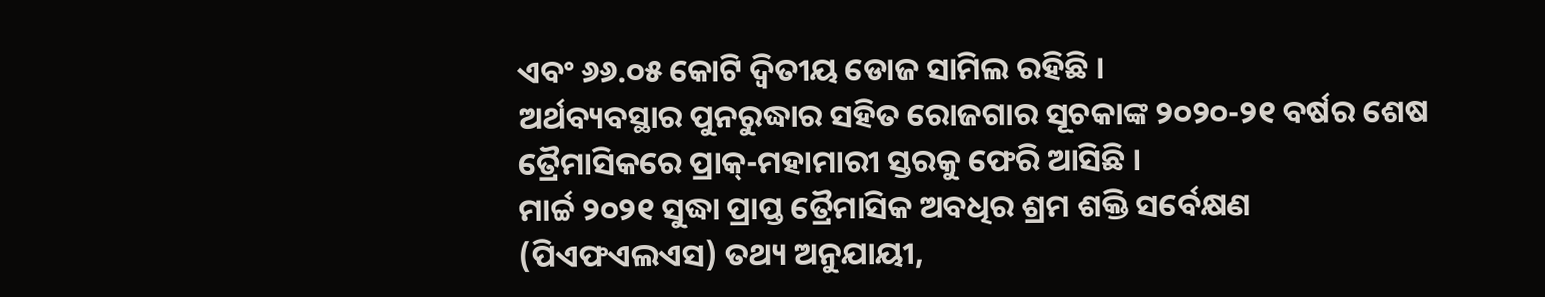ଏବଂ ୬୬.୦୫ କୋଟି ଦ୍ୱିତୀୟ ଡୋଜ ସାମିଲ ରହିଛି ।
ଅର୍ଥବ୍ୟବସ୍ଥାର ପୁନରୁଦ୍ଧାର ସହିତ ରୋଜଗାର ସୂଚକାଙ୍କ ୨୦୨୦-୨୧ ବର୍ଷର ଶେଷ ତ୍ରୈମାସିକରେ ପ୍ରାକ୍-ମହାମାରୀ ସ୍ତରକୁ ଫେରି ଆସିଛି ।
ମାର୍ଚ୍ଚ ୨୦୨୧ ସୁଦ୍ଧା ପ୍ରାପ୍ତ ତ୍ରୈମାସିକ ଅବଧିର ଶ୍ରମ ଶକ୍ତି ସର୍ବେକ୍ଷଣ (ପିଏଫଏଲଏସ) ତଥ୍ୟ ଅନୁଯାୟୀ,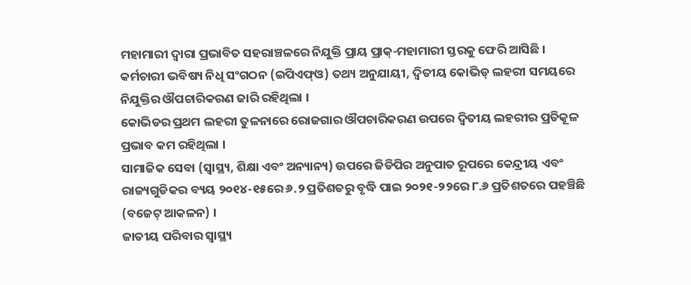ମହାମାରୀ ଦ୍ୱାରା ପ୍ରଭାବିତ ସହରାଞ୍ଚଳରେ ନିଯୁକ୍ତି ପ୍ରାୟ ପ୍ରାକ୍-ମହାମାରୀ ସ୍ତରକୁ ଫେରି ଆସିଛି ।
କର୍ମଚାରୀ ଭବିଷ୍ୟ ନିଧି ସଂଗଠନ (ଇପିଏଫ୍ଓ) ତଥ୍ୟ ଅନୁଯାୟୀ, ଦ୍ୱିତୀୟ କୋଭିଡ୍ ଲହରୀ ସମୟରେ ନିଯୁକ୍ତିର ଔପଚାରିକରଣ ଜାରି ରହିଥିଲା ।
କୋଭିଡର ପ୍ରଥମ ଲହରୀ ତୁଳନାରେ ରୋଜଗାର ଔପଚାରିକରଣ ଉପରେ ଦ୍ୱିତୀୟ ଲହରୀର ପ୍ରତିକୂଳ ପ୍ରଭାବ କମ ରହିଥିଲା ।
ସାମାଜିକ ସେବା (ସ୍ୱାସ୍ଥ୍ୟ, ଶିକ୍ଷା ଏବଂ ଅନ୍ୟାନ୍ୟ) ଉପରେ ଜିଡିପିର ଅନୁପାତ ରୂପରେ କେନ୍ଦ୍ରୀୟ ଏବଂ ରାଜ୍ୟଗୁଡିକର ବ୍ୟୟ ୨୦୧୪-୧୫ରେ ୬.୨ ପ୍ରତିଶତରୁ ବୃଦ୍ଧି ପାଇ ୨୦୨୧-୨୨ରେ ୮.୬ ପ୍ରତିଶତରେ ପହଞ୍ଚିଛି (ବଜେଟ୍ ଆକଳନ) ।
ଜାତୀୟ ପରିବାର ସ୍ୱାସ୍ଥ୍ୟ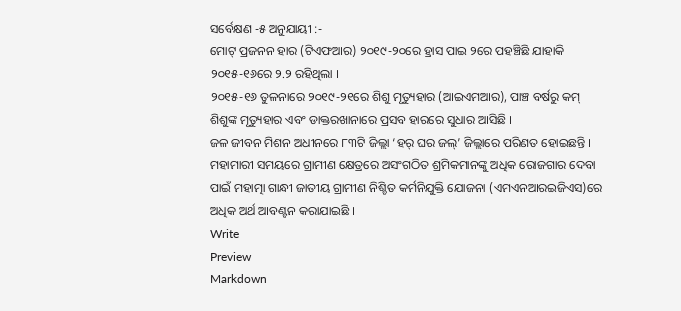ସର୍ବେକ୍ଷଣ -୫ ଅନୁଯାୟୀ :-
ମୋଟ୍ ପ୍ରଜନନ ହାର (ଟିଏଫଆର) ୨୦୧୯-୨୦ରେ ହ୍ରାସ ପାଇ ୨ରେ ପହଞ୍ଚିଛି ଯାହାକି ୨୦୧୫-୧୬ରେ ୨.୨ ରହିଥିଲା ।
୨୦୧୫-୧୬ ତୁଳନାରେ ୨୦୧୯-୨୧ରେ ଶିଶୁ ମୃତ୍ୟୁହାର (ଆଇଏମଆର), ପାଞ୍ଚ ବର୍ଷରୁ କମ୍ ଶିଶୁଙ୍କ ମୃତ୍ୟୁହାର ଏବଂ ଡାକ୍ତରଖାନାରେ ପ୍ରସବ ହାରରେ ସୁଧାର ଆସିଛି ।
ଜଳ ଜୀବନ ମିଶନ ଅଧୀନରେ ୮୩ଟି ଜିଲ୍ଲା ‘ହର୍ ଘର ଜଲ୍’ ଜିଲ୍ଲାରେ ପରିଣତ ହୋଇଛନ୍ତି ।
ମହାମାରୀ ସମୟରେ ଗ୍ରାମୀଣ କ୍ଷେତ୍ରରେ ଅସଂଗଠିତ ଶ୍ରମିକମାନଙ୍କୁ ଅଧିକ ରୋଜଗାର ଦେବା ପାଇଁ ମହାତ୍ମା ଗାନ୍ଧୀ ଜାତୀୟ ଗ୍ରାମୀଣ ନିଶ୍ଚିତ କର୍ମନିଯୁକ୍ତି ଯୋଜନା (ଏମଏନଆରଇଜିଏସ)ରେ ଅଧିକ ଅର୍ଥ ଆବଣ୍ଟନ କରାଯାଇଛି ।
Write
Preview
Markdown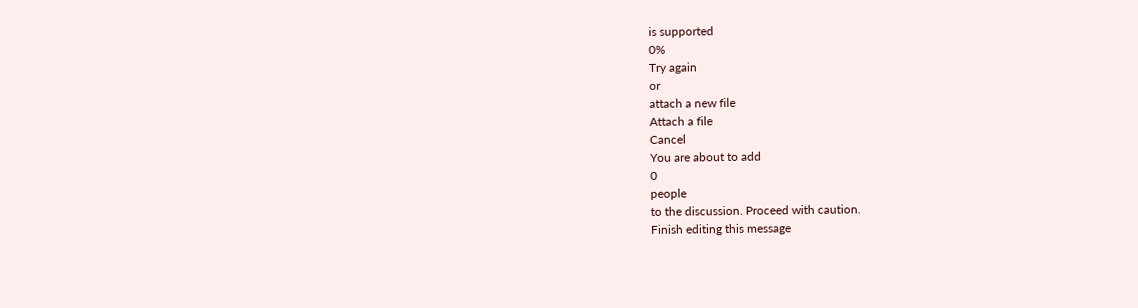is supported
0%
Try again
or
attach a new file
Attach a file
Cancel
You are about to add
0
people
to the discussion. Proceed with caution.
Finish editing this message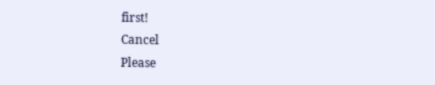first!
Cancel
Please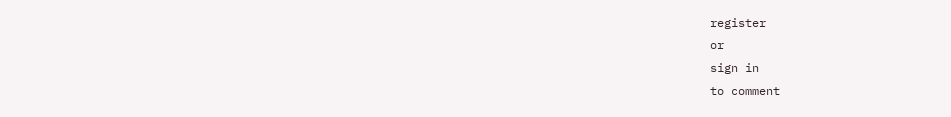register
or
sign in
to comment